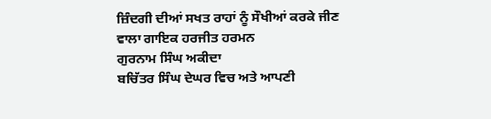ਜ਼ਿੰਦਗੀ ਦੀਆਂ ਸਖਤ ਰਾਹਾਂ ਨੂੰ ਸੌਖੀਆਂ ਕਰਕੇ ਜੀਣ ਵਾਲਾ ਗਾਇਕ ਹਰਜੀਤ ਹਰਮਨ
ਗੁਰਨਾਮ ਸਿੰਘ ਅਕੀਦਾ
ਬਚਿੱਤਰ ਸਿੰਘ ਦੇਘਰ ਵਿਚ ਅਤੇ ਆਪਣੀ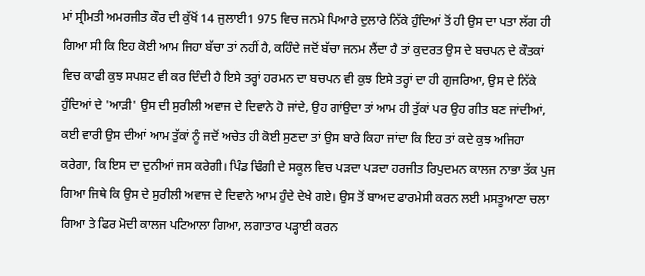ਮਾਂ ਸ੍ਰੀਮਤੀ ਅਮਰਜੀਤ ਕੌਰ ਦੀ ਕੁੱਖੋਂ 14 ਜੁਲਾਈ1 975 ਵਿਚ ਜਨਮੇ ਪਿਆਰੇ ਦੁਲਾਰੇ ਨਿੱਕੇ ਹੁੰਦਿਆਂ ਤੋਂ ਹੀ ਉਸ ਦਾ ਪਤਾ ਲੱਗ ਹੀ ਗਿਆ ਸੀ ਕਿ ਇਹ ਕੋਈ ਆਮ ਜਿਹਾ ਬੱਚਾ ਤਾਂ ਨਹੀਂ ਹੈ, ਕਹਿੰਦੇ ਜਦੋਂ ਬੱਚਾ ਜਨਮ ਲੈਂਦਾ ਹੈ ਤਾਂ ਕੁਦਰਤ ਉਸ ਦੇ ਬਚਪਨ ਦੇ ਕੌਤਕਾਂ ਵਿਚ ਕਾਫੀ ਕੁਝ ਸਪਸ਼ਟ ਵੀ ਕਰ ਦਿੰਦੀ ਹੈ ਇਸੇ ਤਰ੍ਹਾਂ ਹਰਮਨ ਦਾ ਬਚਪਨ ਵੀ ਕੁਝ ਇਸੇ ਤਰ੍ਹਾਂ ਦਾ ਹੀ ਗੁਜਰਿਆ, ਉਸ ਦੇ ਨਿੱਕੇ ਹੁੰਦਿਆਂ ਦੇ 'ਆੜੀ' ਉਸ ਦੀ ਸੁਰੀਲੀ ਅਵਾਜ ਦੇ ਦਿਵਾਨੇ ਹੋ ਜਾਂਦੇ, ਉਹ ਗਾਂਉਦਾ ਤਾਂ ਆਮ ਹੀ ਤੁੱਕਾਂ ਪਰ ਉਹ ਗੀਤ ਬਣ ਜਾਂਦੀਆਂ, ਕਈ ਵਾਰੀ ਉਸ ਦੀਆਂ ਆਮ ਤੁੱਕਾਂ ਨੂੰ ਜਦੋਂ ਅਚੇਤ ਹੀ ਕੋਈ ਸੁਣਦਾ ਤਾਂ ਉਸ ਬਾਰੇ ਕਿਹਾ ਜਾਂਦਾ ਕਿ ਇਹ ਤਾਂ ਕਦੇ ਕੁਝ ਅਜਿਹਾ ਕਰੇਗਾ, ਕਿ ਇਸ ਦਾ ਦੁਨੀਆਂ ਜਸ ਕਰੇਗੀ। ਪਿੰਡ ਢਿੰਗੀ ਦੇ ਸਕੂਲ ਵਿਚ ਪੜਦਾ ਪੜਦਾ ਹਰਜੀਤ ਰਿਪੁਦਮਨ ਕਾਲਜ ਨਾਭਾ ਤੱਕ ਪੁਜ ਗਿਆ ਜਿਥੇ ਕਿ ਉਸ ਦੇ ਸੁਰੀਲੀ ਅਵਾਜ ਦੇ ਦਿਵਾਨੇ ਆਮ ਹੁੰਦੇ ਦੇਖੇ ਗਏ। ਉਸ ਤੋਂ ਬਾਅਦ ਫਾਰਮੇਸੀ ਕਰਨ ਲਈ ਮਸਤੂਆਣਾ ਚਲਾ ਗਿਆ ਤੇ ਫਿਰ ਮੋਦੀ ਕਾਲਜ ਪਟਿਆਲਾ ਗਿਆ, ਲਗਾਤਾਰ ਪੜ੍ਹਾਈ ਕਰਨ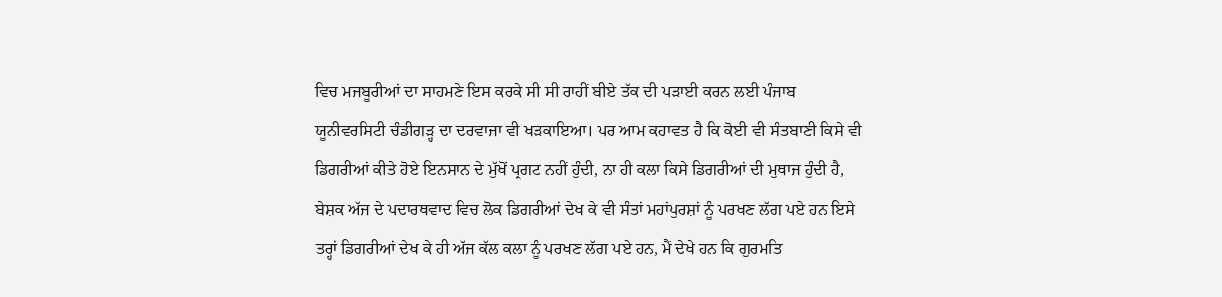ਵਿਚ ਮਜਬੂਰੀਆਂ ਦਾ ਸਾਹਮਣੇ ਇਸ ਕਰਕੇ ਸੀ ਸੀ ਰਾਹੀਂ ਬੀਏ ਤੱਕ ਦੀ ਪੜਾਈ ਕਰਨ ਲਈ ਪੰਜਾਬ ਯੂਨੀਵਰਸਿਟੀ ਚੰਡੀਗੜ੍ਹ ਦਾ ਦਰਵਾਜਾ ਵੀ ਖੜਕਾਇਆ। ਪਰ ਆਮ ਕਹਾਵਤ ਹੈ ਕਿ ਕੋਈ ਵੀ ਸੰਤਬਾਣੀ ਕਿਸੇ ਵੀ ਡਿਗਰੀਆਂ ਕੀਤੇ ਹੋਏ ਇਨਸਾਨ ਦੇ ਮੁੱਖੋਂ ਪ੍ਰਗਟ ਨਹੀਂ ਹੁੰਦੀ, ਨਾ ਹੀ ਕਲਾ ਕਿਸੇ ਡਿਗਰੀਆਂ ਦੀ ਮੁਥਾਜ ਹੁੰਦੀ ਹੈ, ਬੇਸ਼ਕ ਅੱਜ ਦੇ ਪਦਾਰਥਵਾਦ ਵਿਚ ਲੋਕ ਡਿਗਰੀਆਂ ਦੇਖ ਕੇ ਵੀ ਸੰਤਾਂ ਮਹਾਂਪੁਰਸ਼ਾਂ ਨੂੰ ਪਰਖਣ ਲੱਗ ਪਏ ਹਨ ਇਸੇ ਤਰ੍ਹਾਂ ਡਿਗਰੀਆਂ ਦੇਖ ਕੇ ਹੀ ਅੱਜ ਕੱਲ ਕਲਾ ਨੂੰ ਪਰਖਣ ਲੱਗ ਪਏ ਹਨ, ਮੈਂ ਦੇਖੇ ਹਨ ਕਿ ਗੁਰਮਤਿ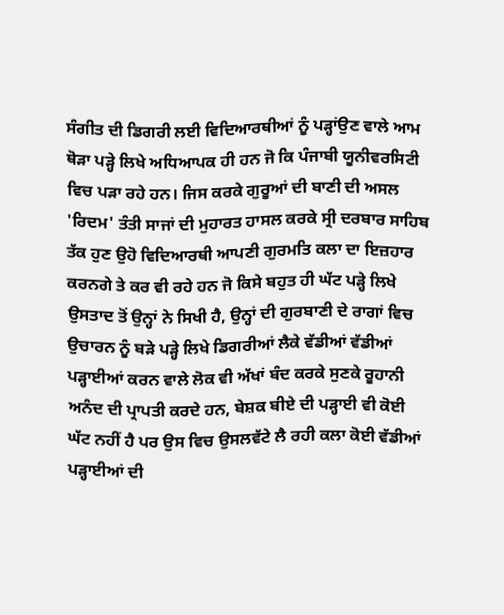ਸੰਗੀਤ ਦੀ ਡਿਗਰੀ ਲਈ ਵਿਦਿਆਰਥੀਆਂ ਨੂੰ ਪੜ੍ਹਾਂਉਣ ਵਾਲੇ ਆਮ ਥੋੜਾ ਪੜ੍ਹੇ ਲਿਖੇ ਅਧਿਆਪਕ ਹੀ ਹਨ ਜੋ ਕਿ ਪੰਜਾਬੀ ਯੂਨੀਵਰਸਿਟੀ ਵਿਚ ਪੜਾ ਰਹੇ ਹਨ। ਜਿਸ ਕਰਕੇ ਗੁਰੂਆਂ ਦੀ ਬਾਣੀ ਦੀ ਅਸਲ 'ਰਿਦਮ' ਤੰਤੀ ਸਾਜਾਂ ਦੀ ਮੁਹਾਰਤ ਹਾਸਲ ਕਰਕੇ ਸ੍ਰੀ ਦਰਬਾਰ ਸਾਹਿਬ ਤੱਕ ਹੁਣ ਉਹੋ ਵਿਦਿਆਰਥੀ ਆਪਣੀ ਗੁਰਮਤਿ ਕਲਾ ਦਾ ਇਜ਼ਹਾਰ ਕਰਨਗੇ ਤੇ ਕਰ ਵੀ ਰਹੇ ਹਨ ਜੋ ਕਿਸੇ ਬਹੁਤ ਹੀ ਘੱਟ ਪੜ੍ਹੇ ਲਿਖੇ ਉਸਤਾਦ ਤੋਂ ਉਨ੍ਹਾਂ ਨੇ ਸਿਖੀ ਹੈ, ਉਨ੍ਹਾਂ ਦੀ ਗੁਰਬਾਣੀ ਦੇ ਰਾਗਾਂ ਵਿਚ ਉਚਾਰਨ ਨੂੰ ਬੜੇ ਪੜ੍ਹੇ ਲਿਖੇ ਡਿਗਰੀਆਂ ਲੈਕੇ ਵੱਡੀਆਂ ਵੱਡੀਆਂ ਪੜ੍ਹਾਈਆਂ ਕਰਨ ਵਾਲੇ ਲੋਕ ਵੀ ਅੱਖਾਂ ਬੰਦ ਕਰਕੇ ਸੁਣਕੇ ਰੂਹਾਨੀ ਅਨੰਦ ਦੀ ਪ੍ਰਾਪਤੀ ਕਰਦੇ ਹਨ, ਬੇਸ਼ਕ ਬੀਏ ਦੀ ਪੜ੍ਹਾਈ ਵੀ ਕੋਈ ਘੱਟ ਨਹੀਂ ਹੈ ਪਰ ਉਸ ਵਿਚ ਉਸਲਵੱਟੇ ਲੈ ਰਹੀ ਕਲਾ ਕੋਈ ਵੱਡੀਆਂ ਪੜ੍ਹਾਈਆਂ ਦੀ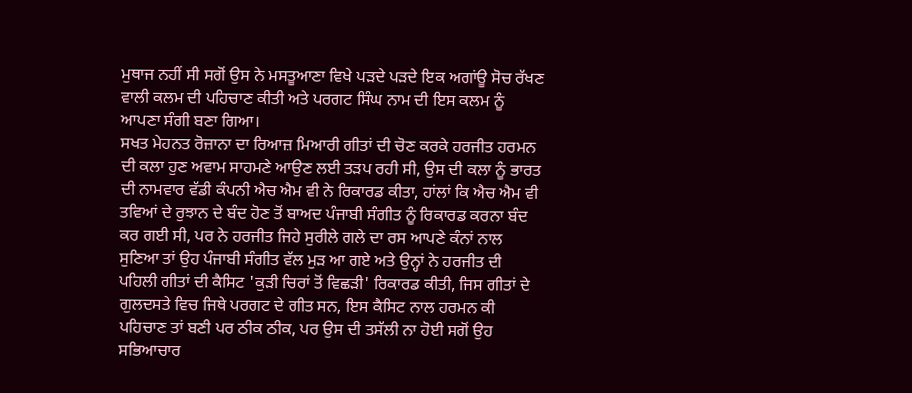ਮੁਥਾਜ ਨਹੀਂ ਸੀ ਸਗੋਂ ਉਸ ਨੇ ਮਸਤੂਆਣਾ ਵਿਖੇ ਪੜਦੇ ਪੜਦੇ ਇਕ ਅਗਾਂਊ ਸੋਚ ਰੱਖਣ ਵਾਲੀ ਕਲਮ ਦੀ ਪਹਿਚਾਣ ਕੀਤੀ ਅਤੇ ਪਰਗਟ ਸਿੰਘ ਨਾਮ ਦੀ ਇਸ ਕਲਮ ਨੂੰ ਆਪਣਾ ਸੰਗੀ ਬਣਾ ਗਿਆ।
ਸਖਤ ਮੇਹਨਤ ਰੋਜ਼ਾਨਾ ਦਾ ਰਿਆਜ਼ ਮਿਆਰੀ ਗੀਤਾਂ ਦੀ ਚੋਣ ਕਰਕੇ ਹਰਜੀਤ ਹਰਮਨ ਦੀ ਕਲਾ ਹੁਣ ਅਵਾਮ ਸਾਹਮਣੇ ਆਉਣ ਲਈ ਤੜਪ ਰਹੀ ਸੀ, ਉਸ ਦੀ ਕਲਾ ਨੂੰ ਭਾਰਤ ਦੀ ਨਾਮਵਾਰ ਵੱਡੀ ਕੰਪਨੀ ਐਚ ਐਮ ਵੀ ਨੇ ਰਿਕਾਰਡ ਕੀਤਾ, ਹਾਂਲਾਂ ਕਿ ਐਚ ਐਮ ਵੀ ਤਵਿਆਂ ਦੇ ਰੁਝਾਨ ਦੇ ਬੰਦ ਹੋਣ ਤੋਂ ਬਾਅਦ ਪੰਜਾਬੀ ਸੰਗੀਤ ਨੂੰ ਰਿਕਾਰਡ ਕਰਨਾ ਬੰਦ ਕਰ ਗਈ ਸੀ, ਪਰ ਨੇ ਹਰਜੀਤ ਜਿਹੇ ਸੁਰੀਲੇ ਗਲੇ ਦਾ ਰਸ ਆਪਣੇ ਕੰਨਾਂ ਨਾਲ ਸੁਣਿਆ ਤਾਂ ਉਹ ਪੰਜਾਬੀ ਸੰਗੀਤ ਵੱਲ ਮੁੜ ਆ ਗਏ ਅਤੇ ਉਨ੍ਹਾਂ ਨੇ ਹਰਜੀਤ ਦੀ ਪਹਿਲੀ ਗੀਤਾਂ ਦੀ ਕੈਸਿਟ 'ਕੁੜੀ ਚਿਰਾਂ ਤੋਂ ਵਿਛੜੀ' ਰਿਕਾਰਡ ਕੀਤੀ, ਜਿਸ ਗੀਤਾਂ ਦੇ ਗੁਲਦਸਤੇ ਵਿਚ ਜਿਥੇ ਪਰਗਟ ਦੇ ਗੀਤ ਸਨ, ਇਸ ਕੈਸਿਟ ਨਾਲ ਹਰਮਨ ਕੀ ਪਹਿਚਾਣ ਤਾਂ ਬਣੀ ਪਰ ਠੀਕ ਠੀਕ, ਪਰ ਉਸ ਦੀ ਤਸੱਲੀ ਨਾ ਹੋਈ ਸਗੋਂ ਉਹ ਸਭਿਆਚਾਰ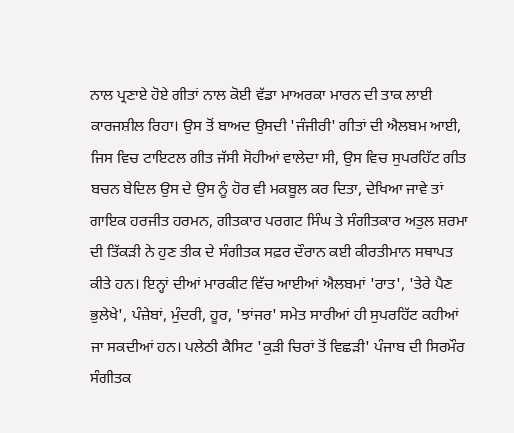ਨਾਲ ਪ੍ਰਣਾਏ ਹੋਏ ਗੀਤਾਂ ਨਾਲ ਕੋਈ ਵੱਡਾ ਮਾਅਰਕਾ ਮਾਰਨ ਦੀ ਤਾਕ ਲਾਈ ਕਾਰਜਸ਼ੀਲ ਰਿਹਾ। ਉਸ ਤੋਂ ਬਾਅਦ ਉਸਦੀ 'ਜੰਜੀਰੀ' ਗੀਤਾਂ ਦੀ ਐਲਬਮ ਆਈ, ਜਿਸ ਵਿਚ ਟਾਇਟਲ ਗੀਤ ਜੱਸੀ ਸੋਹੀਆਂ ਵਾਲੇਦਾ ਸੀ, ਉਸ ਵਿਚ ਸੁਪਰਹਿੱਟ ਗੀਤ ਬਚਨ ਬੇਦਿਲ ਉਸ ਦੇ ਉਸ ਨੂੰ ਹੋਰ ਵੀ ਮਕਬੂਲ ਕਰ ਦਿਤਾ, ਦੇਖਿਆ ਜਾਵੇ ਤਾਂ ਗਾਇਕ ਹਰਜੀਤ ਹਰਮਨ, ਗੀਤਕਾਰ ਪਰਗਟ ਸਿੰਘ ਤੇ ਸੰਗੀਤਕਾਰ ਅਤੁਲ ਸ਼ਰਮਾ ਦੀ ਤਿੱਕੜੀ ਨੇ ਹੁਣ ਤੀਕ ਦੇ ਸੰਗੀਤਕ ਸਫ਼ਰ ਦੌਰਾਨ ਕਈ ਕੀਰਤੀਮਾਨ ਸਥਾਪਤ ਕੀਤੇ ਹਨ। ਇਨ੍ਹਾਂ ਦੀਆਂ ਮਾਰਕੀਟ ਵਿੱਚ ਆਈਆਂ ਐਲਬਮਾਂ 'ਰਾਤ', 'ਤੇਰੇ ਪੈਣ ਭੁਲੇਖੇ', ਪੰਜ਼ੇਬਾਂ, ਮੁੰਦਰੀ, ਹੂਰ, 'ਝਾਂਜਰ' ਸਮੇਤ ਸਾਰੀਆਂ ਹੀ ਸੁਪਰਹਿੱਟ ਕਹੀਆਂ ਜਾ ਸਕਦੀਆਂ ਹਨ। ਪਲੇਠੀ ਕੈਸਿਟ 'ਕੁੜੀ ਚਿਰਾਂ ਤੋਂ ਵਿਛੜੀ' ਪੰਜਾਬ ਦੀ ਸਿਰਮੌਰ ਸੰਗੀਤਕ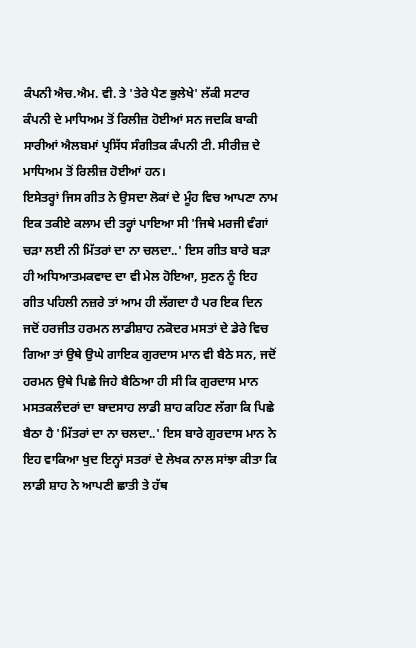ਕੰਪਨੀ ਐਚ.ਐਮ. ਵੀ. ਤੇ 'ਤੇਰੇ ਪੈਣ ਭੁਲੇਖੇ' ਲੱਕੀ ਸਟਾਰ ਕੰਪਨੀ ਦੇ ਮਾਧਿਅਮ ਤੋਂ ਰਿਲੀਜ਼ ਹੋਈਆਂ ਸਨ ਜਦਕਿ ਬਾਕੀ ਸਾਰੀਆਂ ਐਲਬਮਾਂ ਪ੍ਰਸਿੱਧ ਸੰਗੀਤਕ ਕੰਪਨੀ ਟੀ. ਸੀਰੀਜ਼ ਦੇ ਮਾਧਿਅਮ ਤੋਂ ਰਿਲੀਜ਼ ਹੋਈਆਂ ਹਨ।
ਇਸੇਤਰ੍ਹਾਂ ਜਿਸ ਗੀਤ ਨੇ ਉਸਦਾ ਲੋਕਾਂ ਦੇ ਮੂੰਹ ਵਿਚ ਆਪਣਾ ਨਾਮ ਇਕ ਤਕੀਏ ਕਲਾਮ ਦੀ ਤਰ੍ਹਾਂ ਪਾਇਆ ਸੀ 'ਜਿਥੇ ਮਰਜੀ ਵੰਗਾਂ ਚੜਾ ਲਈ ਨੀ ਮਿੱਤਰਾਂ ਦਾ ਨਾ ਚਲਦਾ..' ਇਸ ਗੀਤ ਬਾਰੇ ਬੜਾ ਹੀ ਅਧਿਆਤਮਕਵਾਦ ਦਾ ਵੀ ਮੇਲ ਹੋਇਆ, ਸੁਣਨ ਨੂੰ ਇਹ ਗੀਤ ਪਹਿਲੀ ਨਜ਼ਰੇ ਤਾਂ ਆਮ ਹੀ ਲੱਗਦਾ ਹੈ ਪਰ ਇਕ ਦਿਨ ਜਦੋਂ ਹਰਜੀਤ ਹਰਮਨ ਲਾਡੀਸ਼ਾਹ ਨਕੋਦਰ ਮਸਤਾਂ ਦੇ ਡੇਰੇ ਵਿਚ ਗਿਆ ਤਾਂ ਉਥੇ ਉਘੇ ਗਾਇਕ ਗੁਰਦਾਸ ਮਾਨ ਵੀ ਬੈਠੇ ਸਨ, ਜਦੋਂ ਹਰਮਨ ਉਥੇ ਪਿਛੇ ਜਿਹੇ ਬੈਠਿਆ ਹੀ ਸੀ ਕਿ ਗੁਰਦਾਸ ਮਾਨ ਮਸਤਕਲੰਦਰਾਂ ਦਾ ਬਾਦਸਾਹ ਲਾਡੀ ਸ਼ਾਹ ਕਹਿਣ ਲੱਗਾ ਕਿ ਪਿਛੇ ਬੈਠਾ ਹੈ 'ਮਿੱਤਰਾਂ ਦਾ ਨਾ ਚਲਦਾ..' ਇਸ ਬਾਰੇ ਗੁਰਦਾਸ ਮਾਨ ਨੇ ਇਹ ਵਾਕਿਆ ਖੁਦ ਇਨ੍ਹਾਂ ਸਤਰਾਂ ਦੇ ਲੇਖਕ ਨਾਲ ਸਾਂਝਾ ਕੀਤਾ ਕਿ ਲਾਡੀ ਸ਼ਾਹ ਨੇ ਆਪਣੀ ਛਾਤੀ ਤੇ ਹੱਥ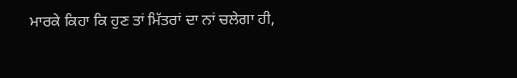ਮਾਰਕੇ ਕਿਹਾ ਕਿ ਹੁਣ ਤਾਂ ਮਿੱਤਰਾਂ ਦਾ ਨਾਂ ਚਲੇਗਾ ਹੀ,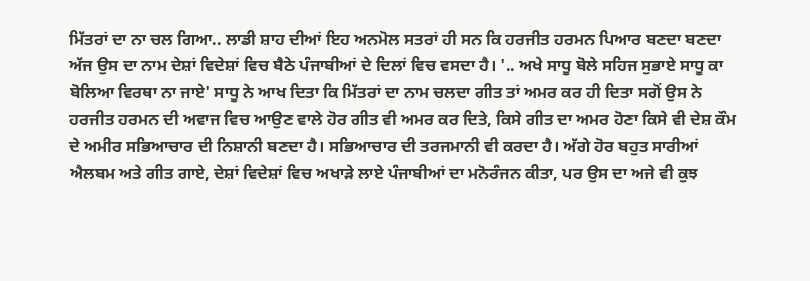ਮਿੱਤਰਾਂ ਦਾ ਨਾ ਚਲ ਗਿਆ.. ਲਾਡੀ ਸ਼ਾਹ ਦੀਆਂ ਇਹ ਅਨਮੋਲ ਸਤਰਾਂ ਹੀ ਸਨ ਕਿ ਹਰਜੀਤ ਹਰਮਨ ਪਿਆਰ ਬਣਦਾ ਬਣਦਾ ਅੱਜ ਉਸ ਦਾ ਨਾਮ ਦੇਸ਼ਾਂ ਵਿਦੇਸ਼ਾਂ ਵਿਚ ਬੈਠੇ ਪੰਜਾਬੀਆਂ ਦੇ ਦਿਲਾਂ ਵਿਚ ਵਸਦਾ ਹੈ। '.. ਅਖੇ ਸਾਧੂ ਬੋਲੇ ਸਹਿਜ ਸੁਭਾਏ ਸਾਧੂ ਕਾ ਬੋਲਿਆ ਵਿਰਥਾ ਨਾ ਜਾਏ' ਸਾਧੂ ਨੇ ਆਖ ਦਿਤਾ ਕਿ ਮਿੱਤਰਾਂ ਦਾ ਨਾਮ ਚਲਦਾ ਗੀਤ ਤਾਂ ਅਮਰ ਕਰ ਹੀ ਦਿਤਾ ਸਗੋਂ ਉਸ ਨੇ ਹਰਜੀਤ ਹਰਮਨ ਦੀ ਅਵਾਜ ਵਿਚ ਆਉਣ ਵਾਲੇ ਹੋਰ ਗੀਤ ਵੀ ਅਮਰ ਕਰ ਦਿਤੇ, ਕਿਸੇ ਗੀਤ ਦਾ ਅਮਰ ਹੋਣਾ ਕਿਸੇ ਵੀ ਦੇਸ਼ ਕੌਮ ਦੇ ਅਮੀਰ ਸਭਿਆਚਾਰ ਦੀ ਨਿਸ਼ਾਨੀ ਬਣਦਾ ਹੈ। ਸਭਿਆਚਾਰ ਦੀ ਤਰਜਮਾਨੀ ਵੀ ਕਰਦਾ ਹੈ। ਅੱਗੇ ਹੋਰ ਬਹੁਤ ਸਾਰੀਆਂ ਐਲਬਮ ਅਤੇ ਗੀਤ ਗਾਏ, ਦੇਸ਼ਾਂ ਵਿਦੇਸ਼ਾਂ ਵਿਚ ਅਖਾੜੇ ਲਾਏ ਪੰਜਾਬੀਆਂ ਦਾ ਮਨੋਰੰਜਨ ਕੀਤਾ, ਪਰ ਉਸ ਦਾ ਅਜੇ ਵੀ ਕੁਝ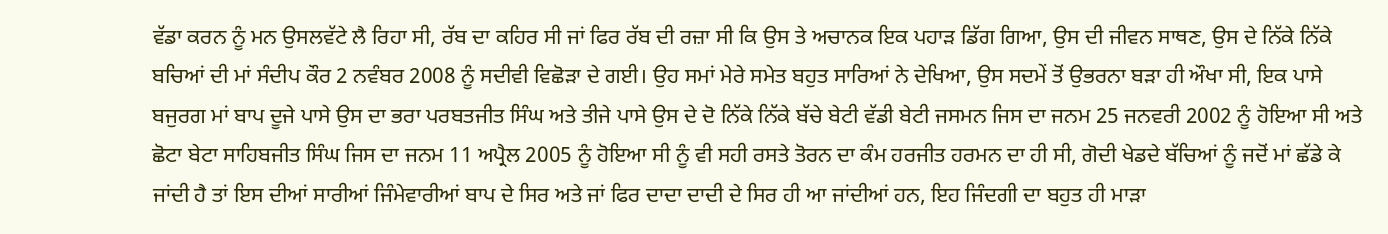ਵੱਡਾ ਕਰਨ ਨੂੰ ਮਨ ਉਸਲਵੱਟੇ ਲੈ ਰਿਹਾ ਸੀ, ਰੱਬ ਦਾ ਕਹਿਰ ਸੀ ਜਾਂ ਫਿਰ ਰੱਬ ਦੀ ਰਜ਼ਾ ਸੀ ਕਿ ਉਸ ਤੇ ਅਚਾਨਕ ਇਕ ਪਹਾੜ ਡਿੱਗ ਗਿਆ, ਉਸ ਦੀ ਜੀਵਨ ਸਾਥਣ, ਉਸ ਦੇ ਨਿੱਕੇ ਨਿੱਕੇ ਬਚਿਆਂ ਦੀ ਮਾਂ ਸੰਦੀਪ ਕੌਰ 2 ਨਵੰਬਰ 2008 ਨੂੰ ਸਦੀਵੀ ਵਿਛੋੜਾ ਦੇ ਗਈ। ਉਹ ਸਮਾਂ ਮੇਰੇ ਸਮੇਤ ਬਹੁਤ ਸਾਰਿਆਂ ਨੇ ਦੇਖਿਆ, ਉਸ ਸਦਮੇਂ ਤੋਂ ਉਭਰਨਾ ਬੜਾ ਹੀ ਔਖਾ ਸੀ, ਇਕ ਪਾਸੇ ਬਜੁਰਗ ਮਾਂ ਬਾਪ ਦੂਜੇ ਪਾਸੇ ਉਸ ਦਾ ਭਰਾ ਪਰਬਤਜੀਤ ਸਿੰਘ ਅਤੇ ਤੀਜੇ ਪਾਸੇ ਉਸ ਦੇ ਦੋ ਨਿੱਕੇ ਨਿੱਕੇ ਬੱਚੇ ਬੇਟੀ ਵੱਡੀ ਬੇਟੀ ਜਸਮਨ ਜਿਸ ਦਾ ਜਨਮ 25 ਜਨਵਰੀ 2002 ਨੂੰ ਹੋਇਆ ਸੀ ਅਤੇ ਛੋਟਾ ਬੇਟਾ ਸਾਹਿਬਜੀਤ ਸਿੰਘ ਜਿਸ ਦਾ ਜਨਮ 11 ਅਪ੍ਰੈਲ 2005 ਨੂੰ ਹੋਇਆ ਸੀ ਨੂੰ ਵੀ ਸਹੀ ਰਸਤੇ ਤੋਰਨ ਦਾ ਕੰਮ ਹਰਜੀਤ ਹਰਮਨ ਦਾ ਹੀ ਸੀ, ਗੋਦੀ ਖੇਡਦੇ ਬੱਚਿਆਂ ਨੂੰ ਜਦੋਂ ਮਾਂ ਛੱਡੇ ਕੇ ਜਾਂਦੀ ਹੈ ਤਾਂ ਇਸ ਦੀਆਂ ਸਾਰੀਆਂ ਜਿੰਮੇਵਾਰੀਆਂ ਬਾਪ ਦੇ ਸਿਰ ਅਤੇ ਜਾਂ ਫਿਰ ਦਾਦਾ ਦਾਦੀ ਦੇ ਸਿਰ ਹੀ ਆ ਜਾਂਦੀਆਂ ਹਨ, ਇਹ ਜਿੰਦਗੀ ਦਾ ਬਹੁਤ ਹੀ ਮਾੜਾ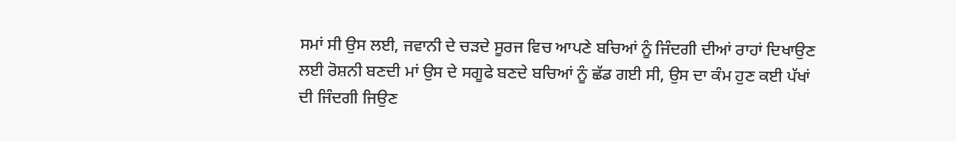ਸਮਾਂ ਸੀ ਉਸ ਲਈ, ਜਵਾਨੀ ਦੇ ਚੜਦੇ ਸੂਰਜ ਵਿਚ ਆਪਣੇ ਬਚਿਆਂ ਨੂੰ ਜਿੰਦਗੀ ਦੀਆਂ ਰਾਹਾਂ ਦਿਖਾਉਣ ਲਈ ਰੋਸ਼ਨੀ ਬਣਦੀ ਮਾਂ ਉਸ ਦੇ ਸਗੂਫੇ ਬਣਦੇ ਬਚਿਆਂ ਨੂੰ ਛੱਡ ਗਈ ਸੀ, ਉਸ ਦਾ ਕੰਮ ਹੁਣ ਕਈ ਪੱਖਾਂ ਦੀ ਜਿੰਦਗੀ ਜਿਉਣ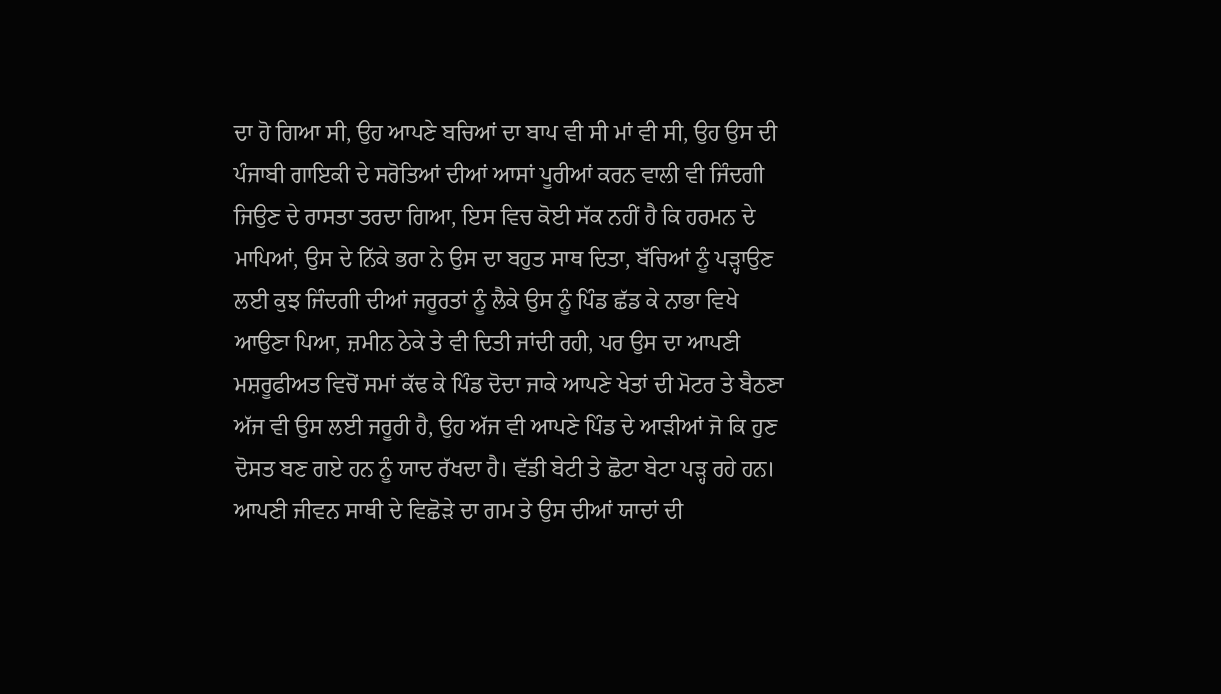ਦਾ ਹੋ ਗਿਆ ਸੀ, ਉਹ ਆਪਣੇ ਬਚਿਆਂ ਦਾ ਬਾਪ ਵੀ ਸੀ ਮਾਂ ਵੀ ਸੀ, ਉਹ ਉਸ ਦੀ ਪੰਜਾਬੀ ਗਾਇਕੀ ਦੇ ਸਰੋਤਿਆਂ ਦੀਆਂ ਆਸਾਂ ਪੂਰੀਆਂ ਕਰਨ ਵਾਲੀ ਵੀ ਜਿੰਦਗੀ ਜਿਉਣ ਦੇ ਰਾਸਤਾ ਤਰਦਾ ਗਿਆ, ਇਸ ਵਿਚ ਕੋਈ ਸੱਕ ਨਹੀਂ ਹੈ ਕਿ ਹਰਮਨ ਦੇ ਮਾਪਿਆਂ, ਉਸ ਦੇ ਨਿੱਕੇ ਭਰਾ ਨੇ ਉਸ ਦਾ ਬਹੁਤ ਸਾਥ ਦਿਤਾ, ਬੱਚਿਆਂ ਨੂੰ ਪੜ੍ਹਾਉਣ ਲਈ ਕੁਝ ਜਿੰਦਗੀ ਦੀਆਂ ਜਰੂਰਤਾਂ ਨੂੰ ਲੈਕੇ ਉਸ ਨੂੰ ਪਿੰਡ ਛੱਡ ਕੇ ਨਾਭਾ ਵਿਖੇ ਆਉਣਾ ਪਿਆ, ਜ਼ਮੀਨ ਠੇਕੇ ਤੇ ਵੀ ਦਿਤੀ ਜਾਂਦੀ ਰਹੀ, ਪਰ ਉਸ ਦਾ ਆਪਣੀ ਮਸ਼ਰੂਫੀਅਤ ਵਿਚੋਂ ਸਮਾਂ ਕੱਢ ਕੇ ਪਿੰਡ ਦੋਦਾ ਜਾਕੇ ਆਪਣੇ ਖੇਤਾਂ ਦੀ ਮੋਟਰ ਤੇ ਬੈਠਣਾ ਅੱਜ ਵੀ ਉਸ ਲਈ ਜਰੂਰੀ ਹੈ, ਉਹ ਅੱਜ ਵੀ ਆਪਣੇ ਪਿੰਡ ਦੇ ਆੜੀਆਂ ਜੋ ਕਿ ਹੁਣ ਦੋਸਤ ਬਣ ਗਏ ਹਨ ਨੂੰ ਯਾਦ ਰੱਖਦਾ ਹੈ। ਵੱਡੀ ਬੇਟੀ ਤੇ ਛੋਟਾ ਬੇਟਾ ਪੜ੍ਹ ਰਹੇ ਹਨ। ਆਪਣੀ ਜੀਵਨ ਸਾਥੀ ਦੇ ਵਿਛੋੜੇ ਦਾ ਗਮ ਤੇ ਉਸ ਦੀਆਂ ਯਾਦਾਂ ਦੀ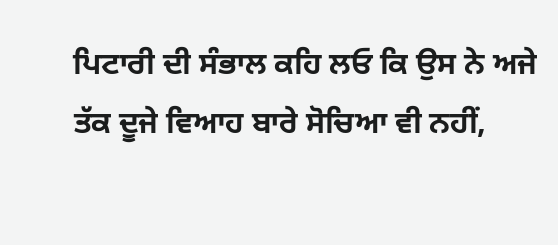ਪਿਟਾਰੀ ਦੀ ਸੰਭਾਲ ਕਹਿ ਲਓ ਕਿ ਉਸ ਨੇ ਅਜੇ ਤੱਕ ਦੂਜੇ ਵਿਆਹ ਬਾਰੇ ਸੋਚਿਆ ਵੀ ਨਹੀਂ,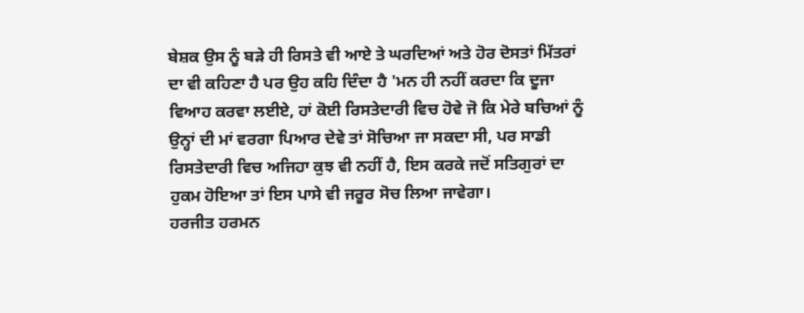ਬੇਸ਼ਕ ਉਸ ਨੂੰ ਬੜੇ ਹੀ ਰਿਸਤੇ ਵੀ ਆਏ ਤੇ ਘਰਦਿਆਂ ਅਤੇ ਹੋਰ ਦੋਸਤਾਂ ਮਿੱਤਰਾਂ ਦਾ ਵੀ ਕਹਿਣਾ ਹੈ ਪਰ ਉਹ ਕਹਿ ਦਿੰਦਾ ਹੈ 'ਮਨ ਹੀ ਨਹੀਂ ਕਰਦਾ ਕਿ ਦੂਜਾ ਵਿਆਹ ਕਰਵਾ ਲਈਏ, ਹਾਂ ਕੋਈ ਰਿਸਤੇਦਾਰੀ ਵਿਚ ਹੋਵੇ ਜੋ ਕਿ ਮੇਰੇ ਬਚਿਆਂ ਨੂੰ ਉਨ੍ਹਾਂ ਦੀ ਮਾਂ ਵਰਗਾ ਪਿਆਰ ਦੇਵੇ ਤਾਂ ਸੋਚਿਆ ਜਾ ਸਕਦਾ ਸੀ, ਪਰ ਸਾਡੀ ਰਿਸਤੇਦਾਰੀ ਵਿਚ ਅਜਿਹਾ ਕੁਝ ਵੀ ਨਹੀਂ ਹੈ, ਇਸ ਕਰਕੇ ਜਦੋਂ ਸਤਿਗੁਰਾਂ ਦਾ ਹੁਕਮ ਹੋਇਆ ਤਾਂ ਇਸ ਪਾਸੇ ਵੀ ਜਰੂਰ ਸੋਚ ਲਿਆ ਜਾਵੇਗਾ।
ਹਰਜੀਤ ਹਰਮਨ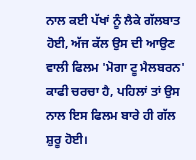ਨਾਲ ਕਈ ਪੱਖਾਂ ਨੂੰ ਲੈਕੇ ਗੱਲਬਾਤ ਹੋਈ, ਅੱਜ ਕੱਲ ਉਸ ਦੀ ਆਉਣ ਵਾਲੀ ਫਿਲਮ 'ਮੋਗਾ ਟੂ ਮੈਲਬਰਨ' ਕਾਫੀ ਚਰਚਾ ਹੈ, ਪਹਿਲਾਂ ਤਾਂ ਉਸ ਨਾਲ ਇਸ ਫਿਲਮ ਬਾਰੇ ਹੀ ਗੱਲ ਸ਼ੁਰੂ ਹੋਈ।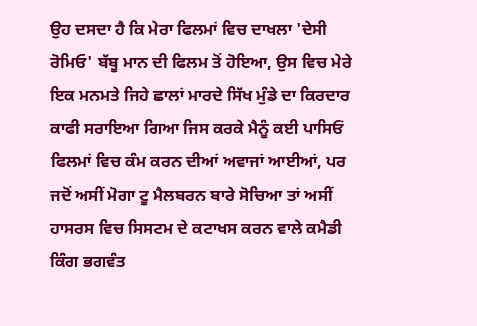ਉਹ ਦਸਦਾ ਹੈ ਕਿ ਮੇਰਾ ਫਿਲਮਾਂ ਵਿਚ ਦਾਖਲਾ 'ਦੇਸੀ ਰੋਮਿਓ' ਬੱਬੂ ਮਾਨ ਦੀ ਫਿਲਮ ਤੋਂ ਹੋਇਆ, ਉਸ ਵਿਚ ਮੇਰੇ ਇਕ ਮਨਮਤੇ ਜਿਹੇ ਛਾਲਾਂ ਮਾਰਦੇ ਸਿੱਖ ਮੁੰਡੇ ਦਾ ਕਿਰਦਾਰ ਕਾਫੀ ਸਰਾਇਆ ਗਿਆ ਜਿਸ ਕਰਕੇ ਮੈਨੂੰ ਕਈ ਪਾਸਿਓਂ ਫਿਲਮਾਂ ਵਿਚ ਕੰਮ ਕਰਨ ਦੀਆਂ ਅਵਾਜਾਂ ਆਈਆਂ, ਪਰ ਜਦੋਂ ਅਸੀਂ ਮੋਗਾ ਟੂ ਮੈਲਬਰਨ ਬਾਰੇ ਸੋਚਿਆ ਤਾਂ ਅਸੀਂ ਹਾਸਰਸ ਵਿਚ ਸਿਸਟਮ ਦੇ ਕਟਾਖਸ ਕਰਨ ਵਾਲੇ ਕਮੈਡੀ ਕਿੰਗ ਭਗਵੰਤ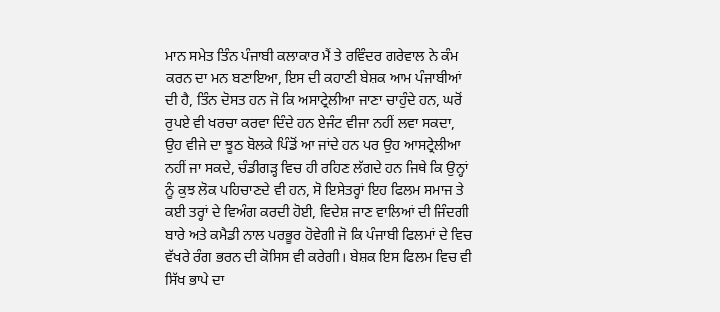ਮਾਨ ਸਮੇਤ ਤਿੰਨ ਪੰਜਾਬੀ ਕਲਾਕਾਰ ਮੈਂ ਤੇ ਰਵਿੰਦਰ ਗਰੇਵਾਲ ਨੇ ਕੰਮ ਕਰਨ ਦਾ ਮਨ ਬਣਾਇਆ, ਇਸ ਦੀ ਕਹਾਣੀ ਬੇਸ਼ਕ ਆਮ ਪੰਜਾਬੀਆਂ ਦੀ ਹੈ, ਤਿੰਨ ਦੋਸਤ ਹਨ ਜੋ ਕਿ ਅਸਾਟ੍ਰੇਲੀਆ ਜਾਣਾ ਚਾਹੁੰਦੇ ਹਨ, ਘਰੋਂ ਰੁਪਏ ਵੀ ਖਰਚਾ ਕਰਵਾ ਦਿੰਦੇ ਹਨ ਏਜੰਟ ਵੀਜਾ ਨਹੀਂ ਲਵਾ ਸਕਦਾ, ਉਹ ਵੀਜੇ ਦਾ ਝੂਠ ਬੋਲਕੇ ਪਿੰਡੋਂ ਆ ਜਾਂਦੇ ਹਨ ਪਰ ਉਹ ਆਸਟ੍ਰੇਲੀਆ ਨਹੀਂ ਜਾ ਸਕਦੇ, ਚੰਡੀਗੜ੍ਹ ਵਿਚ ਹੀ ਰਹਿਣ ਲੱਗਦੇ ਹਨ ਜਿਥੇ ਕਿ ਉਨ੍ਹਾਂ ਨੂੰ ਕੁਝ ਲੋਕ ਪਹਿਚਾਣਦੇ ਵੀ ਹਨ, ਸੋ ਇਸੇਤਰ੍ਹਾਂ ਇਹ ਫਿਲਮ ਸਮਾਜ ਤੇ ਕਈ ਤਰ੍ਹਾਂ ਦੇ ਵਿਅੰਗ ਕਰਦੀ ਹੋਈ, ਵਿਦੇਸ਼ ਜਾਣ ਵਾਲਿਆਂ ਦੀ ਜਿੰਦਗੀ ਬਾਰੇ ਅਤੇ ਕਮੈਡੀ ਨਾਲ ਪਰਭੂਰ ਹੋਵੇਗੀ ਜੋ ਕਿ ਪੰਜਾਬੀ ਫਿਲਮਾਂ ਦੇ ਵਿਚ ਵੱਖਰੇ ਰੰਗ ਭਰਨ ਦੀ ਕੋਸਿਸ ਵੀ ਕਰੇਗੀ। ਬੇਸ਼ਕ ਇਸ ਫਿਲਮ ਵਿਚ ਵੀ ਸਿੱਖ ਭਾਪੇ ਦਾ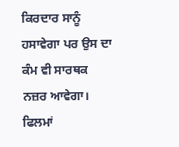ਕਿਰਦਾਰ ਸਾਨੂੰ ਹਸਾਵੇਗਾ ਪਰ ਉਸ ਦਾ ਕੰਮ ਵੀ ਸਾਰਥਕ ਨਜ਼ਰ ਆਵੇਗਾ।
ਫਿਲਮਾਂ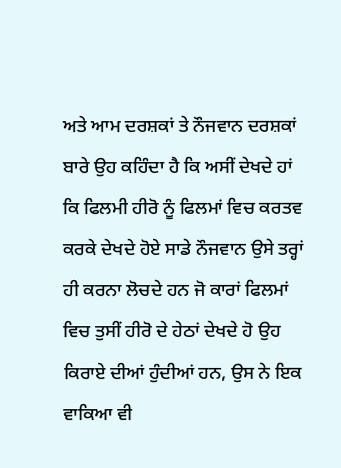ਅਤੇ ਆਮ ਦਰਸ਼ਕਾਂ ਤੇ ਨੌਜਵਾਨ ਦਰਸ਼ਕਾਂ ਬਾਰੇ ਉਹ ਕਹਿੰਦਾ ਹੈ ਕਿ ਅਸੀਂ ਦੇਖਦੇ ਹਾਂ ਕਿ ਫਿਲਮੀ ਹੀਰੋ ਨੂੰ ਫਿਲਮਾਂ ਵਿਚ ਕਰਤਵ ਕਰਕੇ ਦੇਖਦੇ ਹੋਏ ਸਾਡੇ ਨੌਜਵਾਨ ਉਸੇ ਤਰ੍ਹਾਂ ਹੀ ਕਰਨਾ ਲੋਚਦੇ ਹਨ ਜੋ ਕਾਰਾਂ ਫਿਲਮਾਂ ਵਿਚ ਤੁਸੀਂ ਹੀਰੋ ਦੇ ਹੇਠਾਂ ਦੇਖਦੇ ਹੋ ਉਹ ਕਿਰਾਏ ਦੀਆਂ ਹੁੰਦੀਆਂ ਹਨ, ਉਸ ਨੇ ਇਕ ਵਾਕਿਆ ਵੀ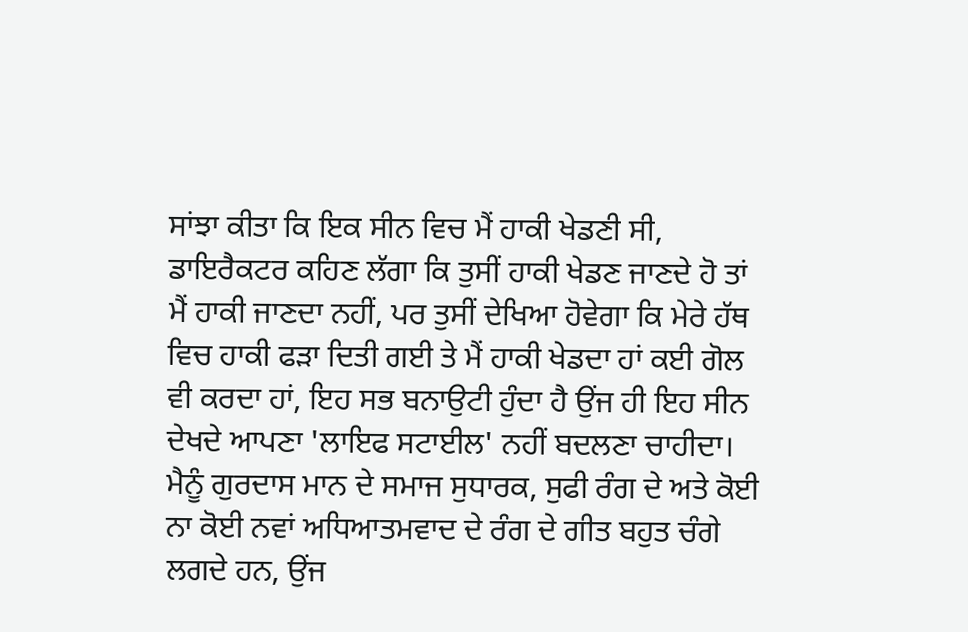ਸਾਂਝਾ ਕੀਤਾ ਕਿ ਇਕ ਸੀਨ ਵਿਚ ਮੈਂ ਹਾਕੀ ਖੇਡਣੀ ਸੀ, ਡਾਇਰੈਕਟਰ ਕਹਿਣ ਲੱਗਾ ਕਿ ਤੁਸੀਂ ਹਾਕੀ ਖੇਡਣ ਜਾਣਦੇ ਹੋ ਤਾਂ ਮੈਂ ਹਾਕੀ ਜਾਣਦਾ ਨਹੀਂ, ਪਰ ਤੁਸੀਂ ਦੇਖਿਆ ਹੋਵੇਗਾ ਕਿ ਮੇਰੇ ਹੱਥ ਵਿਚ ਹਾਕੀ ਫੜਾ ਦਿਤੀ ਗਈ ਤੇ ਮੈਂ ਹਾਕੀ ਖੇਡਦਾ ਹਾਂ ਕਈ ਗੋਲ ਵੀ ਕਰਦਾ ਹਾਂ, ਇਹ ਸਭ ਬਨਾਉਟੀ ਹੁੰਦਾ ਹੈ ਉਂਜ ਹੀ ਇਹ ਸੀਨ ਦੇਖਦੇ ਆਪਣਾ 'ਲਾਇਫ ਸਟਾਈਲ' ਨਹੀਂ ਬਦਲਣਾ ਚਾਹੀਦਾ।
ਮੈਨੂੰ ਗੁਰਦਾਸ ਮਾਨ ਦੇ ਸਮਾਜ ਸੁਧਾਰਕ, ਸੁਫੀ ਰੰਗ ਦੇ ਅਤੇ ਕੋਈ ਨਾ ਕੋਈ ਨਵਾਂ ਅਧਿਆਤਮਵਾਦ ਦੇ ਰੰਗ ਦੇ ਗੀਤ ਬਹੁਤ ਚੰਗੇ ਲਗਦੇ ਹਨ, ਉਂਜ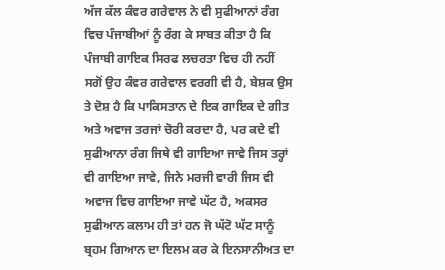ਅੱਜ ਕੱਲ ਕੰਵਰ ਗਰੇਵਾਲ ਨੇ ਵੀ ਸੁਫੀਆਨਾਂ ਰੰਗ ਵਿਚ ਪੰਜਾਬੀਆਂ ਨੂੰ ਰੰਗ ਕੇ ਸਾਬਤ ਕੀਤਾ ਹੈ ਕਿ ਪੰਜਾਬੀ ਗਾਇਕ ਸਿਰਫ ਲਚਰਤਾ ਵਿਚ ਹੀ ਨਹੀਂ ਸਗੋਂ ਉਹ ਕੰਵਰ ਗਰੇਵਾਲ ਵਰਗੀ ਵੀ ਹੈ, ਬੇਸ਼ਕ ਉਸ ਤੇ ਦੋਸ਼ ਹੈ ਕਿ ਪਾਕਿਸਤਾਨ ਦੇ ਇਕ ਗਾਇਕ ਦੇ ਗੀਤ ਅਤੇ ਅਵਾਜ ਤਰਜਾਂ ਚੋਰੀ ਕਰਦਾ ਹੈ, ਪਰ ਕਦੇ ਵੀ ਸੁਫੀਆਨਾ ਰੰਗ ਜਿਥੇ ਵੀ ਗਾਇਆ ਜਾਵੇ ਜਿਸ ਤਰ੍ਹਾਂ ਵੀ ਗਾਇਆ ਜਾਵੇ, ਜਿਨੇ ਮਰਜੀ ਵਾਰੀ ਜਿਸ ਵੀ ਅਵਾਜ ਵਿਚ ਗਾਇਆ ਜਾਵੇ ਘੱਟ ਹੈ, ਅਕਸਰ ਸੁਫੀਆਨ ਕਲਾਮ ਹੀ ਤਾਂ ਹਨ ਜੋ ਘੱਟੋ ਘੱਟ ਸਾਨੂੰ ਬ੍ਰਹਮ ਗਿਆਨ ਦਾ ਇਲਮ ਕਰ ਕੇ ਇਨਸਾਨੀਅਤ ਦਾ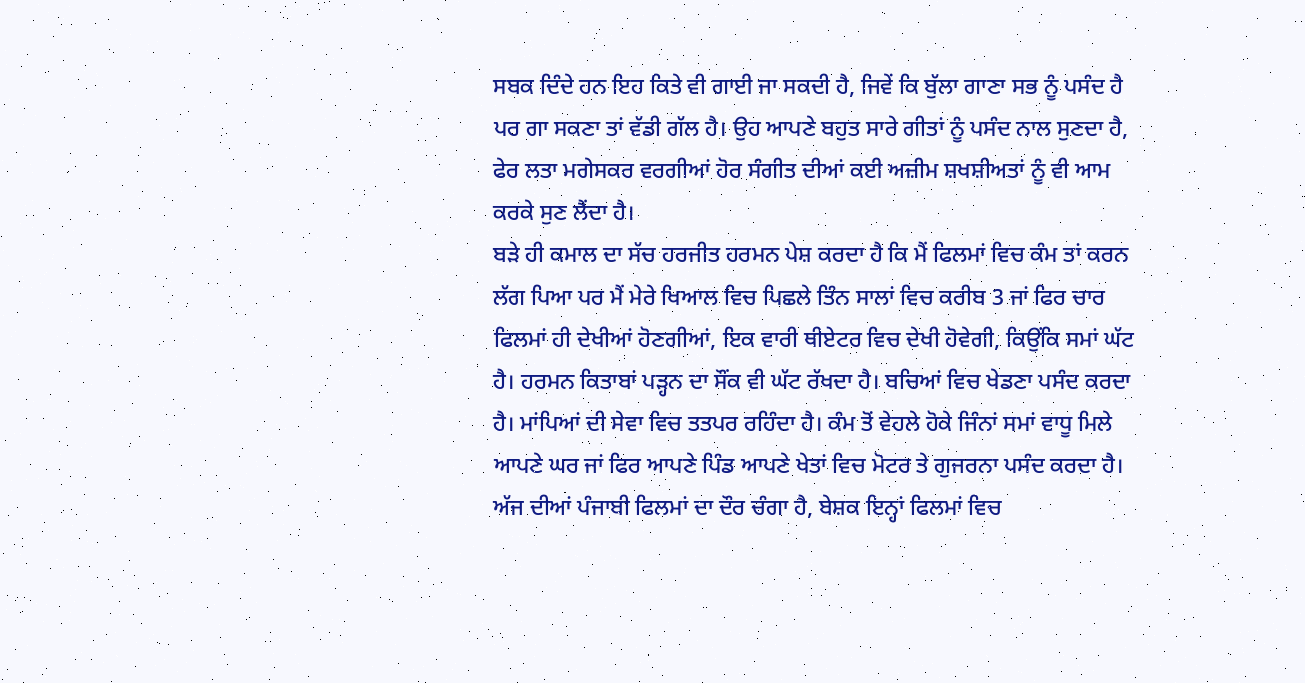ਸਬਕ ਦਿੰਦੇ ਹਨ ਇਹ ਕਿਤੇ ਵੀ ਗਾਈ ਜਾ ਸਕਦੀ ਹੈ, ਜਿਵੇਂ ਕਿ ਬੁੱਲਾ ਗਾਣਾ ਸਭ ਨੂੰ ਪਸੰਦ ਹੈ ਪਰ ਗਾ ਸਕਣਾ ਤਾਂ ਵੱਡੀ ਗੱਲ ਹੈ। ਉਹ ਆਪਣੇ ਬਹੁਤ ਸਾਰੇ ਗੀਤਾਂ ਨੂੰ ਪਸੰਦ ਨਾਲ ਸੁਣਦਾ ਹੈ, ਫੇਰ ਲਤਾ ਮਗੇਸਕਰ ਵਰਗੀਆਂ ਹੋਰ ਸੰਗੀਤ ਦੀਆਂ ਕਈ ਅਜ਼ੀਮ ਸ਼ਖਸ਼ੀਅਤਾਂ ਨੂੰ ਵੀ ਆਮ ਕਰਕੇ ਸੁਣ ਲੈਂਦਾ ਹੈ।
ਬੜੇ ਹੀ ਕਮਾਲ ਦਾ ਸੱਚ ਹਰਜੀਤ ਹਰਮਨ ਪੇਸ਼ ਕਰਦਾ ਹੈ ਕਿ ਮੈਂ ਫਿਲਮਾਂ ਵਿਚ ਕੰਮ ਤਾਂ ਕਰਨ ਲੱਗ ਪਿਆ ਪਰ ਮੈਂ ਮੇਰੇ ਖਿਆਲ ਵਿਚ ਪਿਛਲੇ ਤਿੰਨ ਸਾਲਾਂ ਵਿਚ ਕਰੀਬ 3 ਜਾਂ ਫਿਰ ਚਾਰ ਫਿਲਮਾਂ ਹੀ ਦੇਖੀਆਂ ਹੋਣਗੀਆਂ, ਇਕ ਵਾਰੀ ਥੀਏਟਰ ਵਿਚ ਦੇਖੀ ਹੋਵੇਗੀ, ਕਿਉਂਕਿ ਸਮਾਂ ਘੱਟ ਹੈ। ਹਰਮਨ ਕਿਤਾਬਾਂ ਪੜ੍ਹਨ ਦਾ ਸੌਂਕ ਵੀ ਘੱਟ ਰੱਖਦਾ ਹੈ। ਬਚਿਆਂ ਵਿਚ ਖੇਡਣਾ ਪਸੰਦ ਕਰਦਾ ਹੈ। ਮਾਂਪਿਆਂ ਦੀ ਸੇਵਾ ਵਿਚ ਤਤਪਰ ਰਹਿੰਦਾ ਹੈ। ਕੰਮ ਤੋਂ ਵੇਹਲੇ ਹੋਕੇ ਜਿੰਨਾਂ ਸਮਾਂ ਵਾਧੂ ਮਿਲੇ ਆਪਣੇ ਘਰ ਜਾਂ ਫਿਰ ਆਪਣੇ ਪਿੰਡ ਆਪਣੇ ਖੇਤਾਂ ਵਿਚ ਮੋਟਰ ਤੇ ਗੁਜਰਨਾ ਪਸੰਦ ਕਰਦਾ ਹੈ।
ਅੱਜ ਦੀਆਂ ਪੰਜਾਬੀ ਫਿਲਮਾਂ ਦਾ ਦੌਰ ਚੰਗਾ ਹੈ, ਬੇਸ਼ਕ ਇਨ੍ਹਾਂ ਫਿਲਮਾਂ ਵਿਚ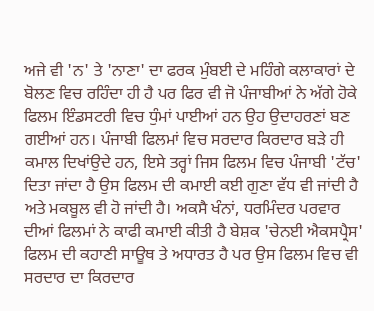ਅਜੇ ਵੀ 'ਨ' ਤੇ 'ਨਾਣਾ' ਦਾ ਫਰਕ ਮੁੰਬਈ ਦੇ ਮਹਿੰਗੇ ਕਲਾਕਾਰਾਂ ਦੇ ਬੋਲਣ ਵਿਚ ਰਹਿੰਦਾ ਹੀ ਹੈ ਪਰ ਫਿਰ ਵੀ ਜੋ ਪੰਜਾਬੀਆਂ ਨੇ ਅੱਗੇ ਹੋਕੇ ਫਿਲਮ ਇੰਡਸਟਰੀ ਵਿਚ ਧੁੰਮਾਂ ਪਾਈਆਂ ਹਨ ਉਹ ਉਦਾਹਰਣਾਂ ਬਣ ਗਈਆਂ ਹਨ। ਪੰਜਾਬੀ ਫਿਲਮਾਂ ਵਿਚ ਸਰਦਾਰ ਕਿਰਦਾਰ ਬੜੇ ਹੀ ਕਮਾਲ ਦਿਖਾਂਉਦੇ ਹਨ, ਇਸੇ ਤਰ੍ਹਾਂ ਜਿਸ ਫਿਲਮ ਵਿਚ ਪੰਜਾਬੀ 'ਟੱਚ' ਦਿਤਾ ਜਾਂਦਾ ਹੈ ਉਸ ਫਿਲਮ ਦੀ ਕਮਾਈ ਕਈ ਗੁਣਾ ਵੱਧ ਵੀ ਜਾਂਦੀ ਹੈ ਅਤੇ ਮਕਬੂਲ ਵੀ ਹੋ ਜਾਂਦੀ ਹੈ। ਅਕਸੈ ਖੰਨਾਂ, ਧਰਮਿੰਦਰ ਪਰਵਾਰ ਦੀਆਂ ਫਿਲਮਾਂ ਨੇ ਕਾਫੀ ਕਮਾਈ ਕੀਤੀ ਹੈ ਬੇਸ਼ਕ 'ਚੇਨਈ ਐਕਸਪ੍ਰੈਸ' ਫਿਲਮ ਦੀ ਕਹਾਣੀ ਸਾਊਥ ਤੇ ਅਧਾਰਤ ਹੈ ਪਰ ਉਸ ਫਿਲਮ ਵਿਚ ਵੀ ਸਰਦਾਰ ਦਾ ਕਿਰਦਾਰ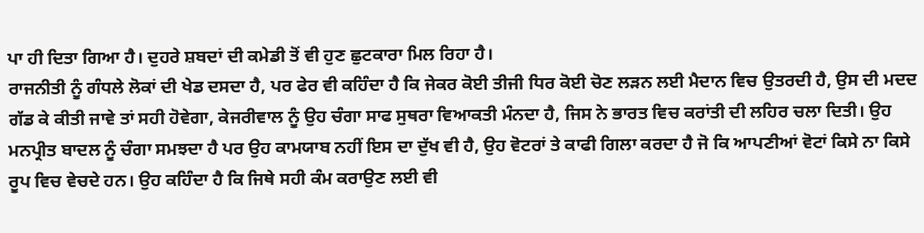ਪਾ ਹੀ ਦਿਤਾ ਗਿਆ ਹੈ। ਦੁਹਰੇ ਸ਼ਬਦਾਂ ਦੀ ਕਮੇਡੀ ਤੋਂ ਵੀ ਹੁਣ ਛੁਟਕਾਰਾ ਮਿਲ ਰਿਹਾ ਹੈ।
ਰਾਜਨੀਤੀ ਨੂੰ ਗੰਧਲੇ ਲੋਕਾਂ ਦੀ ਖੇਡ ਦਸਦਾ ਹੈ, ਪਰ ਫੇਰ ਵੀ ਕਹਿੰਦਾ ਹੈ ਕਿ ਜੇਕਰ ਕੋਈ ਤੀਜੀ ਧਿਰ ਕੋਈ ਚੋਣ ਲੜਨ ਲਈ ਮੈਦਾਨ ਵਿਚ ਉਤਰਦੀ ਹੈ, ਉਸ ਦੀ ਮਦਦ ਗੱਡ ਕੇ ਕੀਤੀ ਜਾਵੇ ਤਾਂ ਸਹੀ ਹੋਵੇਗਾ, ਕੇਜਰੀਵਾਲ ਨੂੰ ਉਹ ਚੰਗਾ ਸਾਫ ਸੁਥਰਾ ਵਿਆਕਤੀ ਮੰਨਦਾ ਹੈ, ਜਿਸ ਨੇ ਭਾਰਤ ਵਿਚ ਕਰਾਂਤੀ ਦੀ ਲਹਿਰ ਚਲਾ ਦਿਤੀ। ਉਹ ਮਨਪ੍ਰੀਤ ਬਾਦਲ ਨੂੰ ਚੰਗਾ ਸਮਝਦਾ ਹੈ ਪਰ ਉਹ ਕਾਮਯਾਬ ਨਹੀਂ ਇਸ ਦਾ ਦੁੱਖ ਵੀ ਹੈ, ਉਹ ਵੋਟਰਾਂ ਤੇ ਕਾਫੀ ਗਿਲਾ ਕਰਦਾ ਹੈ ਜੋ ਕਿ ਆਪਣੀਆਂ ਵੋਟਾਂ ਕਿਸੇ ਨਾ ਕਿਸੇ ਰੂਪ ਵਿਚ ਵੇਚਦੇ ਹਨ। ਉਹ ਕਹਿੰਦਾ ਹੈ ਕਿ ਜਿਥੇ ਸਹੀ ਕੰਮ ਕਰਾਉਣ ਲਈ ਵੀ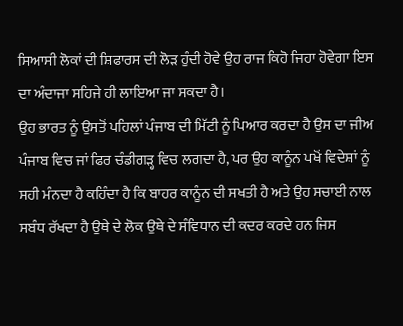ਸਿਆਸੀ ਲੋਕਾਂ ਦੀ ਸ਼ਿਫਾਰਸ ਦੀ ਲੋੜ ਹੁੰਦੀ ਹੋਵੇ ਉਹ ਰਾਜ ਕਿਹੋ ਜਿਹਾ ਹੋਵੇਗਾ ਇਸ ਦਾ ਅੰਦਾਜਾ ਸਹਿਜੇ ਹੀ ਲਾਇਆ ਜਾ ਸਕਦਾ ਹੈ।
ਉਹ ਭਾਰਤ ਨੂੰ ਉਸਤੋਂ ਪਹਿਲਾਂ ਪੰਜਾਬ ਦੀ ਮਿੱਟੀ ਨੂੰ ਪਿਆਰ ਕਰਦਾ ਹੈ ਉਸ ਦਾ ਜੀਅ ਪੰਜਾਬ ਵਿਚ ਜਾਂ ਫਿਰ ਚੰਡੀਗੜ੍ਹ ਵਿਚ ਲਗਦਾ ਹੈ, ਪਰ ਉਹ ਕਾਨੂੰਨ ਪਖੋਂ ਵਿਦੇਸ਼ਾਂ ਨੂੰ ਸਹੀ ਮੰਨਦਾ ਹੈ ਕਹਿੰਦਾ ਹੈ ਕਿ ਬਾਹਰ ਕਾਨੂੰਨ ਦੀ ਸਖਤੀ ਹੈ ਅਤੇ ਉਹ ਸਚਾਈ ਨਾਲ ਸਬੰਧ ਰੱਖਦਾ ਹੈ ਉਥੇ ਦੇ ਲੋਕ ਉਥੇ ਦੇ ਸੰਵਿਧਾਨ ਦੀ ਕਦਰ ਕਰਦੇ ਹਨ ਜਿਸ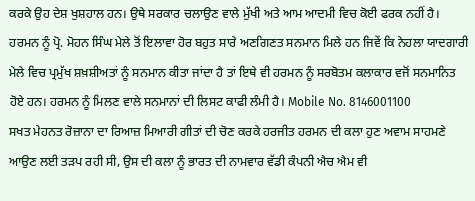ਕਰਕੇ ਉਹ ਦੇਸ਼ ਖੁਸ਼ਹਾਲ ਹਨ। ਉਥੇ ਸਰਕਾਰ ਚਲਾਉਣ ਵਾਲੇ ਮੁੱਖੀ ਅਤੇ ਆਮ ਆਦਮੀ ਵਿਚ ਕੋਈ ਫਰਕ ਨਹੀਂ ਹੈ।
ਹਰਮਨ ਨੂੰ ਪ੍ਰੋ. ਮੋਹਨ ਸਿੰਘ ਮੇਲੇ ਤੋਂ ਇਲਾਵਾ ਹੋਰ ਬਹੁਤ ਸਾਰੇ ਅਣਗਿਣਤ ਸਨਮਾਨ ਮਿਲੇ ਹਨ ਜਿਵੇਂ ਕਿ ਨੇਹਲਾ ਯਾਦਗਾਰੀ ਮੇਲੇ ਵਿਚ ਪ੍ਰਮੁੱਖ ਸ਼ਖ਼ਸ਼ੀਅਤਾਂ ਨੂੰ ਸਨਮਾਨ ਕੀਤਾ ਜਾਂਦਾ ਹੈ ਤਾਂ ਇਥੇ ਵੀ ਹਰਮਨ ਨੂੰ ਸਰਬੋਤਮ ਕਲਾਕਾਰ ਵਜੋਂ ਸਨਮਾਨਿਤ ਹੋਏ ਹਨ। ਹਰਮਨ ਨੂੰ ਮਿਲਣ ਵਾਲੇ ਸਨਮਾਨਾਂ ਦੀ ਲਿਸਟ ਕਾਫੀ ਲੰਮੀ ਹੈ। Mobile No. 8146001100
ਸਖਤ ਮੇਹਨਤ ਰੋਜ਼ਾਨਾ ਦਾ ਰਿਆਜ਼ ਮਿਆਰੀ ਗੀਤਾਂ ਦੀ ਚੋਣ ਕਰਕੇ ਹਰਜੀਤ ਹਰਮਨ ਦੀ ਕਲਾ ਹੁਣ ਅਵਾਮ ਸਾਹਮਣੇ ਆਉਣ ਲਈ ਤੜਪ ਰਹੀ ਸੀ, ਉਸ ਦੀ ਕਲਾ ਨੂੰ ਭਾਰਤ ਦੀ ਨਾਮਵਾਰ ਵੱਡੀ ਕੰਪਨੀ ਐਚ ਐਮ ਵੀ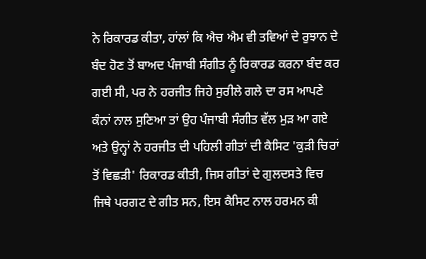ਨੇ ਰਿਕਾਰਡ ਕੀਤਾ, ਹਾਂਲਾਂ ਕਿ ਐਚ ਐਮ ਵੀ ਤਵਿਆਂ ਦੇ ਰੁਝਾਨ ਦੇ ਬੰਦ ਹੋਣ ਤੋਂ ਬਾਅਦ ਪੰਜਾਬੀ ਸੰਗੀਤ ਨੂੰ ਰਿਕਾਰਡ ਕਰਨਾ ਬੰਦ ਕਰ ਗਈ ਸੀ, ਪਰ ਨੇ ਹਰਜੀਤ ਜਿਹੇ ਸੁਰੀਲੇ ਗਲੇ ਦਾ ਰਸ ਆਪਣੇ ਕੰਨਾਂ ਨਾਲ ਸੁਣਿਆ ਤਾਂ ਉਹ ਪੰਜਾਬੀ ਸੰਗੀਤ ਵੱਲ ਮੁੜ ਆ ਗਏ ਅਤੇ ਉਨ੍ਹਾਂ ਨੇ ਹਰਜੀਤ ਦੀ ਪਹਿਲੀ ਗੀਤਾਂ ਦੀ ਕੈਸਿਟ 'ਕੁੜੀ ਚਿਰਾਂ ਤੋਂ ਵਿਛੜੀ' ਰਿਕਾਰਡ ਕੀਤੀ, ਜਿਸ ਗੀਤਾਂ ਦੇ ਗੁਲਦਸਤੇ ਵਿਚ ਜਿਥੇ ਪਰਗਟ ਦੇ ਗੀਤ ਸਨ, ਇਸ ਕੈਸਿਟ ਨਾਲ ਹਰਮਨ ਕੀ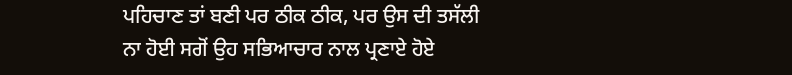ਪਹਿਚਾਣ ਤਾਂ ਬਣੀ ਪਰ ਠੀਕ ਠੀਕ, ਪਰ ਉਸ ਦੀ ਤਸੱਲੀ ਨਾ ਹੋਈ ਸਗੋਂ ਉਹ ਸਭਿਆਚਾਰ ਨਾਲ ਪ੍ਰਣਾਏ ਹੋਏ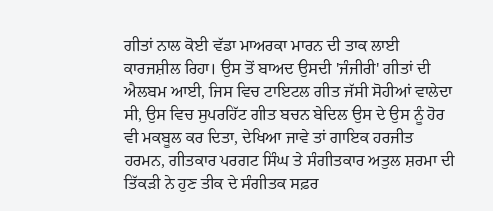ਗੀਤਾਂ ਨਾਲ ਕੋਈ ਵੱਡਾ ਮਾਅਰਕਾ ਮਾਰਨ ਦੀ ਤਾਕ ਲਾਈ ਕਾਰਜਸ਼ੀਲ ਰਿਹਾ। ਉਸ ਤੋਂ ਬਾਅਦ ਉਸਦੀ 'ਜੰਜੀਰੀ' ਗੀਤਾਂ ਦੀ ਐਲਬਮ ਆਈ, ਜਿਸ ਵਿਚ ਟਾਇਟਲ ਗੀਤ ਜੱਸੀ ਸੋਹੀਆਂ ਵਾਲੇਦਾ ਸੀ, ਉਸ ਵਿਚ ਸੁਪਰਹਿੱਟ ਗੀਤ ਬਚਨ ਬੇਦਿਲ ਉਸ ਦੇ ਉਸ ਨੂੰ ਹੋਰ ਵੀ ਮਕਬੂਲ ਕਰ ਦਿਤਾ, ਦੇਖਿਆ ਜਾਵੇ ਤਾਂ ਗਾਇਕ ਹਰਜੀਤ ਹਰਮਨ, ਗੀਤਕਾਰ ਪਰਗਟ ਸਿੰਘ ਤੇ ਸੰਗੀਤਕਾਰ ਅਤੁਲ ਸ਼ਰਮਾ ਦੀ ਤਿੱਕੜੀ ਨੇ ਹੁਣ ਤੀਕ ਦੇ ਸੰਗੀਤਕ ਸਫ਼ਰ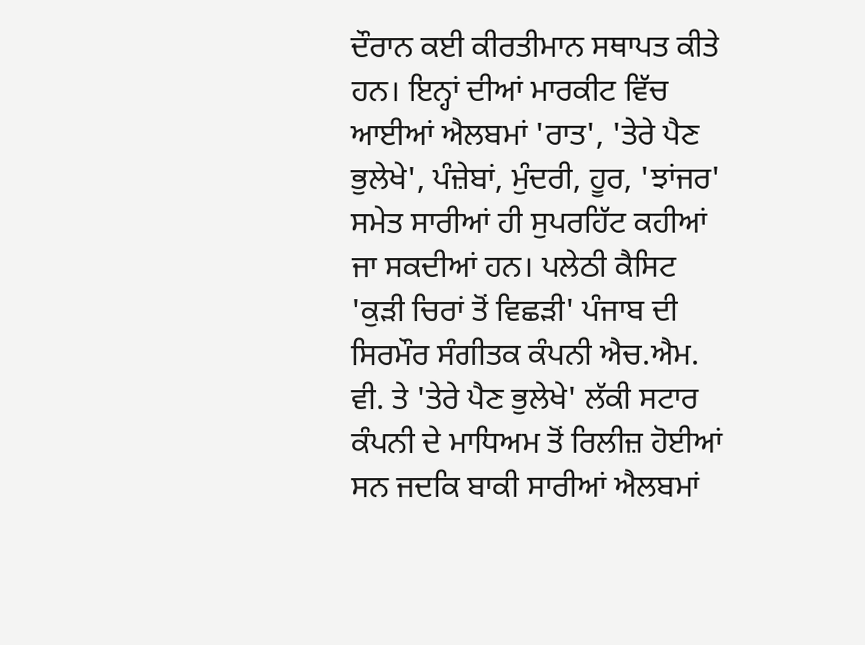ਦੌਰਾਨ ਕਈ ਕੀਰਤੀਮਾਨ ਸਥਾਪਤ ਕੀਤੇ ਹਨ। ਇਨ੍ਹਾਂ ਦੀਆਂ ਮਾਰਕੀਟ ਵਿੱਚ ਆਈਆਂ ਐਲਬਮਾਂ 'ਰਾਤ', 'ਤੇਰੇ ਪੈਣ ਭੁਲੇਖੇ', ਪੰਜ਼ੇਬਾਂ, ਮੁੰਦਰੀ, ਹੂਰ, 'ਝਾਂਜਰ' ਸਮੇਤ ਸਾਰੀਆਂ ਹੀ ਸੁਪਰਹਿੱਟ ਕਹੀਆਂ ਜਾ ਸਕਦੀਆਂ ਹਨ। ਪਲੇਠੀ ਕੈਸਿਟ 'ਕੁੜੀ ਚਿਰਾਂ ਤੋਂ ਵਿਛੜੀ' ਪੰਜਾਬ ਦੀ ਸਿਰਮੌਰ ਸੰਗੀਤਕ ਕੰਪਨੀ ਐਚ.ਐਮ. ਵੀ. ਤੇ 'ਤੇਰੇ ਪੈਣ ਭੁਲੇਖੇ' ਲੱਕੀ ਸਟਾਰ ਕੰਪਨੀ ਦੇ ਮਾਧਿਅਮ ਤੋਂ ਰਿਲੀਜ਼ ਹੋਈਆਂ ਸਨ ਜਦਕਿ ਬਾਕੀ ਸਾਰੀਆਂ ਐਲਬਮਾਂ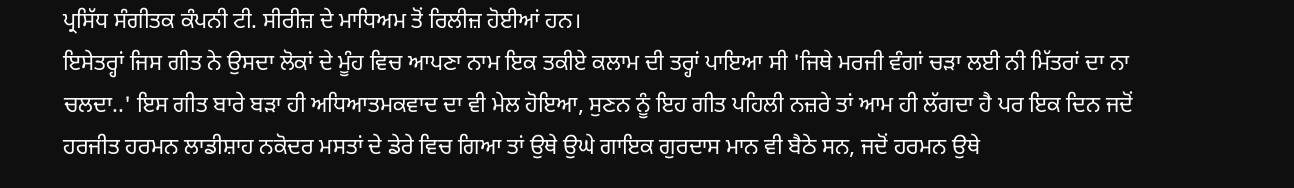ਪ੍ਰਸਿੱਧ ਸੰਗੀਤਕ ਕੰਪਨੀ ਟੀ. ਸੀਰੀਜ਼ ਦੇ ਮਾਧਿਅਮ ਤੋਂ ਰਿਲੀਜ਼ ਹੋਈਆਂ ਹਨ।
ਇਸੇਤਰ੍ਹਾਂ ਜਿਸ ਗੀਤ ਨੇ ਉਸਦਾ ਲੋਕਾਂ ਦੇ ਮੂੰਹ ਵਿਚ ਆਪਣਾ ਨਾਮ ਇਕ ਤਕੀਏ ਕਲਾਮ ਦੀ ਤਰ੍ਹਾਂ ਪਾਇਆ ਸੀ 'ਜਿਥੇ ਮਰਜੀ ਵੰਗਾਂ ਚੜਾ ਲਈ ਨੀ ਮਿੱਤਰਾਂ ਦਾ ਨਾ ਚਲਦਾ..' ਇਸ ਗੀਤ ਬਾਰੇ ਬੜਾ ਹੀ ਅਧਿਆਤਮਕਵਾਦ ਦਾ ਵੀ ਮੇਲ ਹੋਇਆ, ਸੁਣਨ ਨੂੰ ਇਹ ਗੀਤ ਪਹਿਲੀ ਨਜ਼ਰੇ ਤਾਂ ਆਮ ਹੀ ਲੱਗਦਾ ਹੈ ਪਰ ਇਕ ਦਿਨ ਜਦੋਂ ਹਰਜੀਤ ਹਰਮਨ ਲਾਡੀਸ਼ਾਹ ਨਕੋਦਰ ਮਸਤਾਂ ਦੇ ਡੇਰੇ ਵਿਚ ਗਿਆ ਤਾਂ ਉਥੇ ਉਘੇ ਗਾਇਕ ਗੁਰਦਾਸ ਮਾਨ ਵੀ ਬੈਠੇ ਸਨ, ਜਦੋਂ ਹਰਮਨ ਉਥੇ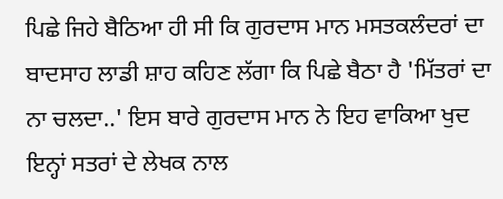ਪਿਛੇ ਜਿਹੇ ਬੈਠਿਆ ਹੀ ਸੀ ਕਿ ਗੁਰਦਾਸ ਮਾਨ ਮਸਤਕਲੰਦਰਾਂ ਦਾ ਬਾਦਸਾਹ ਲਾਡੀ ਸ਼ਾਹ ਕਹਿਣ ਲੱਗਾ ਕਿ ਪਿਛੇ ਬੈਠਾ ਹੈ 'ਮਿੱਤਰਾਂ ਦਾ ਨਾ ਚਲਦਾ..' ਇਸ ਬਾਰੇ ਗੁਰਦਾਸ ਮਾਨ ਨੇ ਇਹ ਵਾਕਿਆ ਖੁਦ ਇਨ੍ਹਾਂ ਸਤਰਾਂ ਦੇ ਲੇਖਕ ਨਾਲ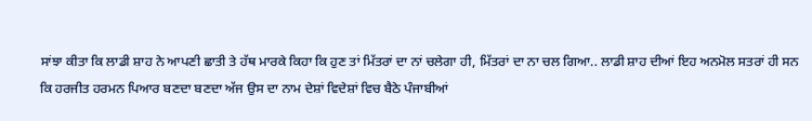ਸਾਂਝਾ ਕੀਤਾ ਕਿ ਲਾਡੀ ਸ਼ਾਹ ਨੇ ਆਪਣੀ ਛਾਤੀ ਤੇ ਹੱਥ ਮਾਰਕੇ ਕਿਹਾ ਕਿ ਹੁਣ ਤਾਂ ਮਿੱਤਰਾਂ ਦਾ ਨਾਂ ਚਲੇਗਾ ਹੀ, ਮਿੱਤਰਾਂ ਦਾ ਨਾ ਚਲ ਗਿਆ.. ਲਾਡੀ ਸ਼ਾਹ ਦੀਆਂ ਇਹ ਅਨਮੋਲ ਸਤਰਾਂ ਹੀ ਸਨ ਕਿ ਹਰਜੀਤ ਹਰਮਨ ਪਿਆਰ ਬਣਦਾ ਬਣਦਾ ਅੱਜ ਉਸ ਦਾ ਨਾਮ ਦੇਸ਼ਾਂ ਵਿਦੇਸ਼ਾਂ ਵਿਚ ਬੈਠੇ ਪੰਜਾਬੀਆਂ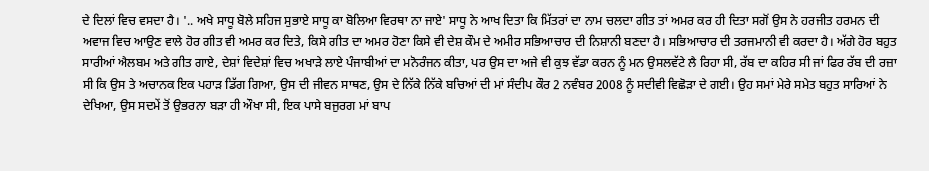ਦੇ ਦਿਲਾਂ ਵਿਚ ਵਸਦਾ ਹੈ। '.. ਅਖੇ ਸਾਧੂ ਬੋਲੇ ਸਹਿਜ ਸੁਭਾਏ ਸਾਧੂ ਕਾ ਬੋਲਿਆ ਵਿਰਥਾ ਨਾ ਜਾਏ' ਸਾਧੂ ਨੇ ਆਖ ਦਿਤਾ ਕਿ ਮਿੱਤਰਾਂ ਦਾ ਨਾਮ ਚਲਦਾ ਗੀਤ ਤਾਂ ਅਮਰ ਕਰ ਹੀ ਦਿਤਾ ਸਗੋਂ ਉਸ ਨੇ ਹਰਜੀਤ ਹਰਮਨ ਦੀ ਅਵਾਜ ਵਿਚ ਆਉਣ ਵਾਲੇ ਹੋਰ ਗੀਤ ਵੀ ਅਮਰ ਕਰ ਦਿਤੇ, ਕਿਸੇ ਗੀਤ ਦਾ ਅਮਰ ਹੋਣਾ ਕਿਸੇ ਵੀ ਦੇਸ਼ ਕੌਮ ਦੇ ਅਮੀਰ ਸਭਿਆਚਾਰ ਦੀ ਨਿਸ਼ਾਨੀ ਬਣਦਾ ਹੈ। ਸਭਿਆਚਾਰ ਦੀ ਤਰਜਮਾਨੀ ਵੀ ਕਰਦਾ ਹੈ। ਅੱਗੇ ਹੋਰ ਬਹੁਤ ਸਾਰੀਆਂ ਐਲਬਮ ਅਤੇ ਗੀਤ ਗਾਏ, ਦੇਸ਼ਾਂ ਵਿਦੇਸ਼ਾਂ ਵਿਚ ਅਖਾੜੇ ਲਾਏ ਪੰਜਾਬੀਆਂ ਦਾ ਮਨੋਰੰਜਨ ਕੀਤਾ, ਪਰ ਉਸ ਦਾ ਅਜੇ ਵੀ ਕੁਝ ਵੱਡਾ ਕਰਨ ਨੂੰ ਮਨ ਉਸਲਵੱਟੇ ਲੈ ਰਿਹਾ ਸੀ, ਰੱਬ ਦਾ ਕਹਿਰ ਸੀ ਜਾਂ ਫਿਰ ਰੱਬ ਦੀ ਰਜ਼ਾ ਸੀ ਕਿ ਉਸ ਤੇ ਅਚਾਨਕ ਇਕ ਪਹਾੜ ਡਿੱਗ ਗਿਆ, ਉਸ ਦੀ ਜੀਵਨ ਸਾਥਣ, ਉਸ ਦੇ ਨਿੱਕੇ ਨਿੱਕੇ ਬਚਿਆਂ ਦੀ ਮਾਂ ਸੰਦੀਪ ਕੌਰ 2 ਨਵੰਬਰ 2008 ਨੂੰ ਸਦੀਵੀ ਵਿਛੋੜਾ ਦੇ ਗਈ। ਉਹ ਸਮਾਂ ਮੇਰੇ ਸਮੇਤ ਬਹੁਤ ਸਾਰਿਆਂ ਨੇ ਦੇਖਿਆ, ਉਸ ਸਦਮੇਂ ਤੋਂ ਉਭਰਨਾ ਬੜਾ ਹੀ ਔਖਾ ਸੀ, ਇਕ ਪਾਸੇ ਬਜੁਰਗ ਮਾਂ ਬਾਪ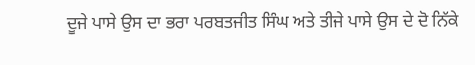ਦੂਜੇ ਪਾਸੇ ਉਸ ਦਾ ਭਰਾ ਪਰਬਤਜੀਤ ਸਿੰਘ ਅਤੇ ਤੀਜੇ ਪਾਸੇ ਉਸ ਦੇ ਦੋ ਨਿੱਕੇ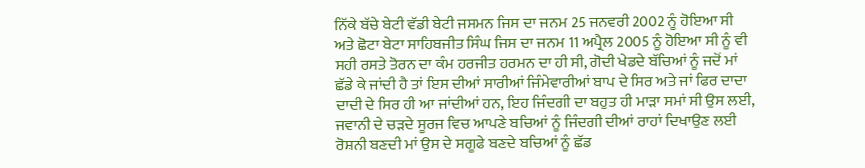ਨਿੱਕੇ ਬੱਚੇ ਬੇਟੀ ਵੱਡੀ ਬੇਟੀ ਜਸਮਨ ਜਿਸ ਦਾ ਜਨਮ 25 ਜਨਵਰੀ 2002 ਨੂੰ ਹੋਇਆ ਸੀ ਅਤੇ ਛੋਟਾ ਬੇਟਾ ਸਾਹਿਬਜੀਤ ਸਿੰਘ ਜਿਸ ਦਾ ਜਨਮ 11 ਅਪ੍ਰੈਲ 2005 ਨੂੰ ਹੋਇਆ ਸੀ ਨੂੰ ਵੀ ਸਹੀ ਰਸਤੇ ਤੋਰਨ ਦਾ ਕੰਮ ਹਰਜੀਤ ਹਰਮਨ ਦਾ ਹੀ ਸੀ, ਗੋਦੀ ਖੇਡਦੇ ਬੱਚਿਆਂ ਨੂੰ ਜਦੋਂ ਮਾਂ ਛੱਡੇ ਕੇ ਜਾਂਦੀ ਹੈ ਤਾਂ ਇਸ ਦੀਆਂ ਸਾਰੀਆਂ ਜਿੰਮੇਵਾਰੀਆਂ ਬਾਪ ਦੇ ਸਿਰ ਅਤੇ ਜਾਂ ਫਿਰ ਦਾਦਾ ਦਾਦੀ ਦੇ ਸਿਰ ਹੀ ਆ ਜਾਂਦੀਆਂ ਹਨ, ਇਹ ਜਿੰਦਗੀ ਦਾ ਬਹੁਤ ਹੀ ਮਾੜਾ ਸਮਾਂ ਸੀ ਉਸ ਲਈ, ਜਵਾਨੀ ਦੇ ਚੜਦੇ ਸੂਰਜ ਵਿਚ ਆਪਣੇ ਬਚਿਆਂ ਨੂੰ ਜਿੰਦਗੀ ਦੀਆਂ ਰਾਹਾਂ ਦਿਖਾਉਣ ਲਈ ਰੋਸ਼ਨੀ ਬਣਦੀ ਮਾਂ ਉਸ ਦੇ ਸਗੂਫੇ ਬਣਦੇ ਬਚਿਆਂ ਨੂੰ ਛੱਡ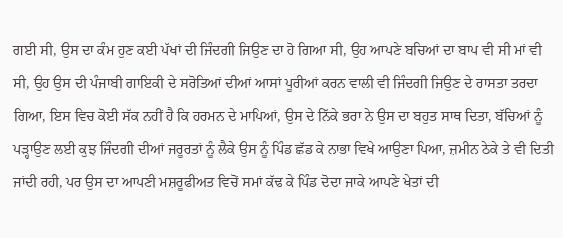ਗਈ ਸੀ, ਉਸ ਦਾ ਕੰਮ ਹੁਣ ਕਈ ਪੱਖਾਂ ਦੀ ਜਿੰਦਗੀ ਜਿਉਣ ਦਾ ਹੋ ਗਿਆ ਸੀ, ਉਹ ਆਪਣੇ ਬਚਿਆਂ ਦਾ ਬਾਪ ਵੀ ਸੀ ਮਾਂ ਵੀ ਸੀ, ਉਹ ਉਸ ਦੀ ਪੰਜਾਬੀ ਗਾਇਕੀ ਦੇ ਸਰੋਤਿਆਂ ਦੀਆਂ ਆਸਾਂ ਪੂਰੀਆਂ ਕਰਨ ਵਾਲੀ ਵੀ ਜਿੰਦਗੀ ਜਿਉਣ ਦੇ ਰਾਸਤਾ ਤਰਦਾ ਗਿਆ, ਇਸ ਵਿਚ ਕੋਈ ਸੱਕ ਨਹੀਂ ਹੈ ਕਿ ਹਰਮਨ ਦੇ ਮਾਪਿਆਂ, ਉਸ ਦੇ ਨਿੱਕੇ ਭਰਾ ਨੇ ਉਸ ਦਾ ਬਹੁਤ ਸਾਥ ਦਿਤਾ, ਬੱਚਿਆਂ ਨੂੰ ਪੜ੍ਹਾਉਣ ਲਈ ਕੁਝ ਜਿੰਦਗੀ ਦੀਆਂ ਜਰੂਰਤਾਂ ਨੂੰ ਲੈਕੇ ਉਸ ਨੂੰ ਪਿੰਡ ਛੱਡ ਕੇ ਨਾਭਾ ਵਿਖੇ ਆਉਣਾ ਪਿਆ, ਜ਼ਮੀਨ ਠੇਕੇ ਤੇ ਵੀ ਦਿਤੀ ਜਾਂਦੀ ਰਹੀ, ਪਰ ਉਸ ਦਾ ਆਪਣੀ ਮਸ਼ਰੂਫੀਅਤ ਵਿਚੋਂ ਸਮਾਂ ਕੱਢ ਕੇ ਪਿੰਡ ਦੋਦਾ ਜਾਕੇ ਆਪਣੇ ਖੇਤਾਂ ਦੀ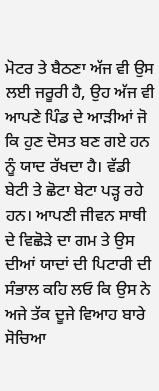ਮੋਟਰ ਤੇ ਬੈਠਣਾ ਅੱਜ ਵੀ ਉਸ ਲਈ ਜਰੂਰੀ ਹੈ, ਉਹ ਅੱਜ ਵੀ ਆਪਣੇ ਪਿੰਡ ਦੇ ਆੜੀਆਂ ਜੋ ਕਿ ਹੁਣ ਦੋਸਤ ਬਣ ਗਏ ਹਨ ਨੂੰ ਯਾਦ ਰੱਖਦਾ ਹੈ। ਵੱਡੀ ਬੇਟੀ ਤੇ ਛੋਟਾ ਬੇਟਾ ਪੜ੍ਹ ਰਹੇ ਹਨ। ਆਪਣੀ ਜੀਵਨ ਸਾਥੀ ਦੇ ਵਿਛੋੜੇ ਦਾ ਗਮ ਤੇ ਉਸ ਦੀਆਂ ਯਾਦਾਂ ਦੀ ਪਿਟਾਰੀ ਦੀ ਸੰਭਾਲ ਕਹਿ ਲਓ ਕਿ ਉਸ ਨੇ ਅਜੇ ਤੱਕ ਦੂਜੇ ਵਿਆਹ ਬਾਰੇ ਸੋਚਿਆ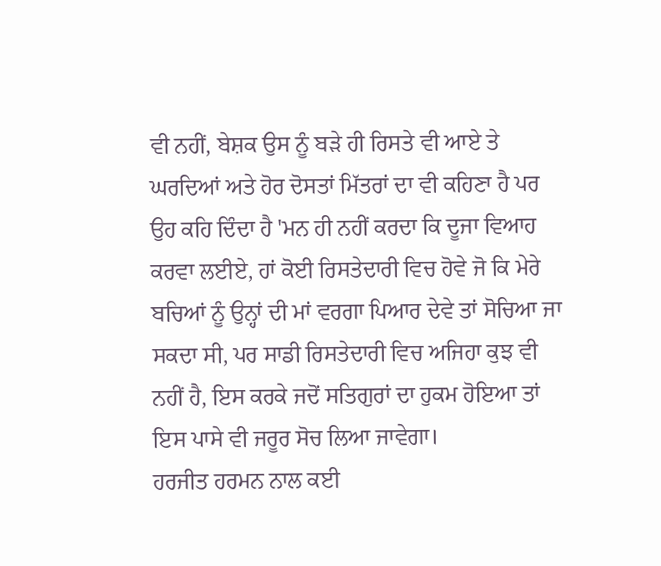ਵੀ ਨਹੀਂ, ਬੇਸ਼ਕ ਉਸ ਨੂੰ ਬੜੇ ਹੀ ਰਿਸਤੇ ਵੀ ਆਏ ਤੇ ਘਰਦਿਆਂ ਅਤੇ ਹੋਰ ਦੋਸਤਾਂ ਮਿੱਤਰਾਂ ਦਾ ਵੀ ਕਹਿਣਾ ਹੈ ਪਰ ਉਹ ਕਹਿ ਦਿੰਦਾ ਹੈ 'ਮਨ ਹੀ ਨਹੀਂ ਕਰਦਾ ਕਿ ਦੂਜਾ ਵਿਆਹ ਕਰਵਾ ਲਈਏ, ਹਾਂ ਕੋਈ ਰਿਸਤੇਦਾਰੀ ਵਿਚ ਹੋਵੇ ਜੋ ਕਿ ਮੇਰੇ ਬਚਿਆਂ ਨੂੰ ਉਨ੍ਹਾਂ ਦੀ ਮਾਂ ਵਰਗਾ ਪਿਆਰ ਦੇਵੇ ਤਾਂ ਸੋਚਿਆ ਜਾ ਸਕਦਾ ਸੀ, ਪਰ ਸਾਡੀ ਰਿਸਤੇਦਾਰੀ ਵਿਚ ਅਜਿਹਾ ਕੁਝ ਵੀ ਨਹੀਂ ਹੈ, ਇਸ ਕਰਕੇ ਜਦੋਂ ਸਤਿਗੁਰਾਂ ਦਾ ਹੁਕਮ ਹੋਇਆ ਤਾਂ ਇਸ ਪਾਸੇ ਵੀ ਜਰੂਰ ਸੋਚ ਲਿਆ ਜਾਵੇਗਾ।
ਹਰਜੀਤ ਹਰਮਨ ਨਾਲ ਕਈ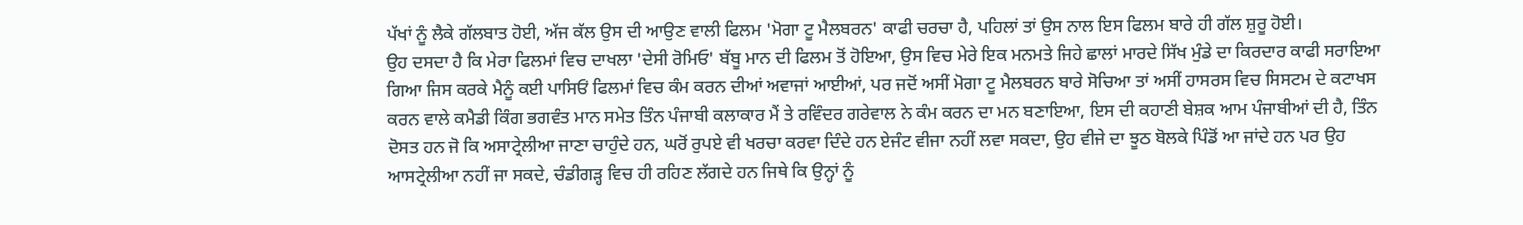ਪੱਖਾਂ ਨੂੰ ਲੈਕੇ ਗੱਲਬਾਤ ਹੋਈ, ਅੱਜ ਕੱਲ ਉਸ ਦੀ ਆਉਣ ਵਾਲੀ ਫਿਲਮ 'ਮੋਗਾ ਟੂ ਮੈਲਬਰਨ' ਕਾਫੀ ਚਰਚਾ ਹੈ, ਪਹਿਲਾਂ ਤਾਂ ਉਸ ਨਾਲ ਇਸ ਫਿਲਮ ਬਾਰੇ ਹੀ ਗੱਲ ਸ਼ੁਰੂ ਹੋਈ।
ਉਹ ਦਸਦਾ ਹੈ ਕਿ ਮੇਰਾ ਫਿਲਮਾਂ ਵਿਚ ਦਾਖਲਾ 'ਦੇਸੀ ਰੋਮਿਓ' ਬੱਬੂ ਮਾਨ ਦੀ ਫਿਲਮ ਤੋਂ ਹੋਇਆ, ਉਸ ਵਿਚ ਮੇਰੇ ਇਕ ਮਨਮਤੇ ਜਿਹੇ ਛਾਲਾਂ ਮਾਰਦੇ ਸਿੱਖ ਮੁੰਡੇ ਦਾ ਕਿਰਦਾਰ ਕਾਫੀ ਸਰਾਇਆ ਗਿਆ ਜਿਸ ਕਰਕੇ ਮੈਨੂੰ ਕਈ ਪਾਸਿਓਂ ਫਿਲਮਾਂ ਵਿਚ ਕੰਮ ਕਰਨ ਦੀਆਂ ਅਵਾਜਾਂ ਆਈਆਂ, ਪਰ ਜਦੋਂ ਅਸੀਂ ਮੋਗਾ ਟੂ ਮੈਲਬਰਨ ਬਾਰੇ ਸੋਚਿਆ ਤਾਂ ਅਸੀਂ ਹਾਸਰਸ ਵਿਚ ਸਿਸਟਮ ਦੇ ਕਟਾਖਸ ਕਰਨ ਵਾਲੇ ਕਮੈਡੀ ਕਿੰਗ ਭਗਵੰਤ ਮਾਨ ਸਮੇਤ ਤਿੰਨ ਪੰਜਾਬੀ ਕਲਾਕਾਰ ਮੈਂ ਤੇ ਰਵਿੰਦਰ ਗਰੇਵਾਲ ਨੇ ਕੰਮ ਕਰਨ ਦਾ ਮਨ ਬਣਾਇਆ, ਇਸ ਦੀ ਕਹਾਣੀ ਬੇਸ਼ਕ ਆਮ ਪੰਜਾਬੀਆਂ ਦੀ ਹੈ, ਤਿੰਨ ਦੋਸਤ ਹਨ ਜੋ ਕਿ ਅਸਾਟ੍ਰੇਲੀਆ ਜਾਣਾ ਚਾਹੁੰਦੇ ਹਨ, ਘਰੋਂ ਰੁਪਏ ਵੀ ਖਰਚਾ ਕਰਵਾ ਦਿੰਦੇ ਹਨ ਏਜੰਟ ਵੀਜਾ ਨਹੀਂ ਲਵਾ ਸਕਦਾ, ਉਹ ਵੀਜੇ ਦਾ ਝੂਠ ਬੋਲਕੇ ਪਿੰਡੋਂ ਆ ਜਾਂਦੇ ਹਨ ਪਰ ਉਹ ਆਸਟ੍ਰੇਲੀਆ ਨਹੀਂ ਜਾ ਸਕਦੇ, ਚੰਡੀਗੜ੍ਹ ਵਿਚ ਹੀ ਰਹਿਣ ਲੱਗਦੇ ਹਨ ਜਿਥੇ ਕਿ ਉਨ੍ਹਾਂ ਨੂੰ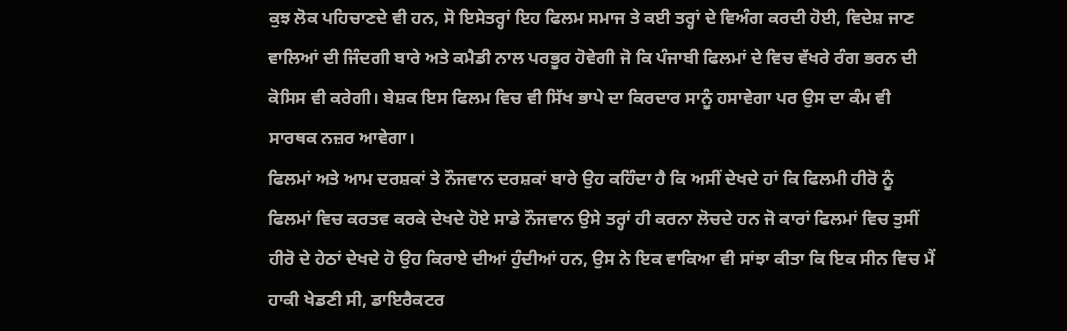ਕੁਝ ਲੋਕ ਪਹਿਚਾਣਦੇ ਵੀ ਹਨ, ਸੋ ਇਸੇਤਰ੍ਹਾਂ ਇਹ ਫਿਲਮ ਸਮਾਜ ਤੇ ਕਈ ਤਰ੍ਹਾਂ ਦੇ ਵਿਅੰਗ ਕਰਦੀ ਹੋਈ, ਵਿਦੇਸ਼ ਜਾਣ ਵਾਲਿਆਂ ਦੀ ਜਿੰਦਗੀ ਬਾਰੇ ਅਤੇ ਕਮੈਡੀ ਨਾਲ ਪਰਭੂਰ ਹੋਵੇਗੀ ਜੋ ਕਿ ਪੰਜਾਬੀ ਫਿਲਮਾਂ ਦੇ ਵਿਚ ਵੱਖਰੇ ਰੰਗ ਭਰਨ ਦੀ ਕੋਸਿਸ ਵੀ ਕਰੇਗੀ। ਬੇਸ਼ਕ ਇਸ ਫਿਲਮ ਵਿਚ ਵੀ ਸਿੱਖ ਭਾਪੇ ਦਾ ਕਿਰਦਾਰ ਸਾਨੂੰ ਹਸਾਵੇਗਾ ਪਰ ਉਸ ਦਾ ਕੰਮ ਵੀ ਸਾਰਥਕ ਨਜ਼ਰ ਆਵੇਗਾ।
ਫਿਲਮਾਂ ਅਤੇ ਆਮ ਦਰਸ਼ਕਾਂ ਤੇ ਨੌਜਵਾਨ ਦਰਸ਼ਕਾਂ ਬਾਰੇ ਉਹ ਕਹਿੰਦਾ ਹੈ ਕਿ ਅਸੀਂ ਦੇਖਦੇ ਹਾਂ ਕਿ ਫਿਲਮੀ ਹੀਰੋ ਨੂੰ ਫਿਲਮਾਂ ਵਿਚ ਕਰਤਵ ਕਰਕੇ ਦੇਖਦੇ ਹੋਏ ਸਾਡੇ ਨੌਜਵਾਨ ਉਸੇ ਤਰ੍ਹਾਂ ਹੀ ਕਰਨਾ ਲੋਚਦੇ ਹਨ ਜੋ ਕਾਰਾਂ ਫਿਲਮਾਂ ਵਿਚ ਤੁਸੀਂ ਹੀਰੋ ਦੇ ਹੇਠਾਂ ਦੇਖਦੇ ਹੋ ਉਹ ਕਿਰਾਏ ਦੀਆਂ ਹੁੰਦੀਆਂ ਹਨ, ਉਸ ਨੇ ਇਕ ਵਾਕਿਆ ਵੀ ਸਾਂਝਾ ਕੀਤਾ ਕਿ ਇਕ ਸੀਨ ਵਿਚ ਮੈਂ ਹਾਕੀ ਖੇਡਣੀ ਸੀ, ਡਾਇਰੈਕਟਰ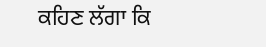ਕਹਿਣ ਲੱਗਾ ਕਿ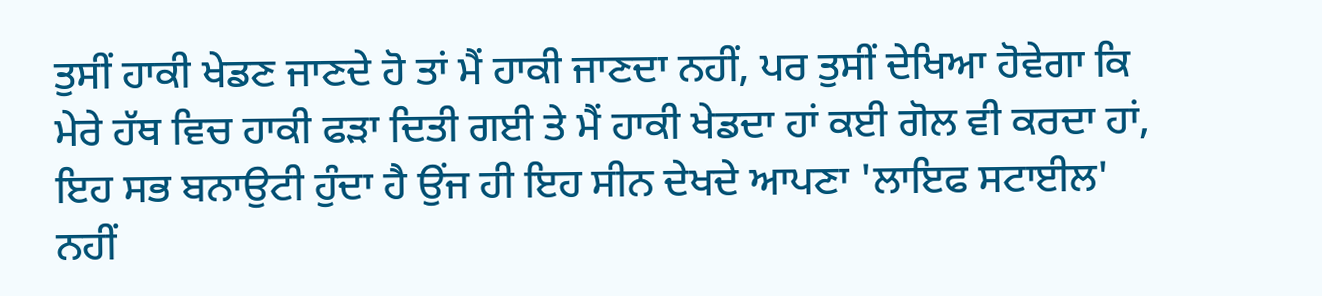ਤੁਸੀਂ ਹਾਕੀ ਖੇਡਣ ਜਾਣਦੇ ਹੋ ਤਾਂ ਮੈਂ ਹਾਕੀ ਜਾਣਦਾ ਨਹੀਂ, ਪਰ ਤੁਸੀਂ ਦੇਖਿਆ ਹੋਵੇਗਾ ਕਿ ਮੇਰੇ ਹੱਥ ਵਿਚ ਹਾਕੀ ਫੜਾ ਦਿਤੀ ਗਈ ਤੇ ਮੈਂ ਹਾਕੀ ਖੇਡਦਾ ਹਾਂ ਕਈ ਗੋਲ ਵੀ ਕਰਦਾ ਹਾਂ, ਇਹ ਸਭ ਬਨਾਉਟੀ ਹੁੰਦਾ ਹੈ ਉਂਜ ਹੀ ਇਹ ਸੀਨ ਦੇਖਦੇ ਆਪਣਾ 'ਲਾਇਫ ਸਟਾਈਲ' ਨਹੀਂ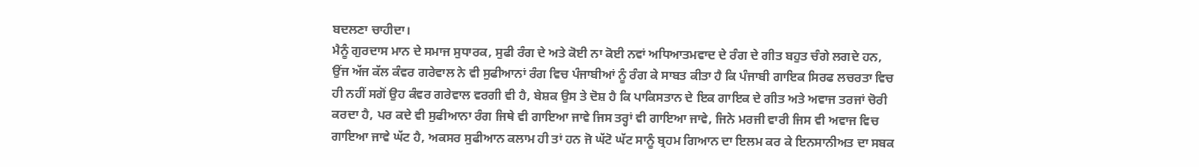ਬਦਲਣਾ ਚਾਹੀਦਾ।
ਮੈਨੂੰ ਗੁਰਦਾਸ ਮਾਨ ਦੇ ਸਮਾਜ ਸੁਧਾਰਕ, ਸੁਫੀ ਰੰਗ ਦੇ ਅਤੇ ਕੋਈ ਨਾ ਕੋਈ ਨਵਾਂ ਅਧਿਆਤਮਵਾਦ ਦੇ ਰੰਗ ਦੇ ਗੀਤ ਬਹੁਤ ਚੰਗੇ ਲਗਦੇ ਹਨ, ਉਂਜ ਅੱਜ ਕੱਲ ਕੰਵਰ ਗਰੇਵਾਲ ਨੇ ਵੀ ਸੁਫੀਆਨਾਂ ਰੰਗ ਵਿਚ ਪੰਜਾਬੀਆਂ ਨੂੰ ਰੰਗ ਕੇ ਸਾਬਤ ਕੀਤਾ ਹੈ ਕਿ ਪੰਜਾਬੀ ਗਾਇਕ ਸਿਰਫ ਲਚਰਤਾ ਵਿਚ ਹੀ ਨਹੀਂ ਸਗੋਂ ਉਹ ਕੰਵਰ ਗਰੇਵਾਲ ਵਰਗੀ ਵੀ ਹੈ, ਬੇਸ਼ਕ ਉਸ ਤੇ ਦੋਸ਼ ਹੈ ਕਿ ਪਾਕਿਸਤਾਨ ਦੇ ਇਕ ਗਾਇਕ ਦੇ ਗੀਤ ਅਤੇ ਅਵਾਜ ਤਰਜਾਂ ਚੋਰੀ ਕਰਦਾ ਹੈ, ਪਰ ਕਦੇ ਵੀ ਸੁਫੀਆਨਾ ਰੰਗ ਜਿਥੇ ਵੀ ਗਾਇਆ ਜਾਵੇ ਜਿਸ ਤਰ੍ਹਾਂ ਵੀ ਗਾਇਆ ਜਾਵੇ, ਜਿਨੇ ਮਰਜੀ ਵਾਰੀ ਜਿਸ ਵੀ ਅਵਾਜ ਵਿਚ ਗਾਇਆ ਜਾਵੇ ਘੱਟ ਹੈ, ਅਕਸਰ ਸੁਫੀਆਨ ਕਲਾਮ ਹੀ ਤਾਂ ਹਨ ਜੋ ਘੱਟੋ ਘੱਟ ਸਾਨੂੰ ਬ੍ਰਹਮ ਗਿਆਨ ਦਾ ਇਲਮ ਕਰ ਕੇ ਇਨਸਾਨੀਅਤ ਦਾ ਸਬਕ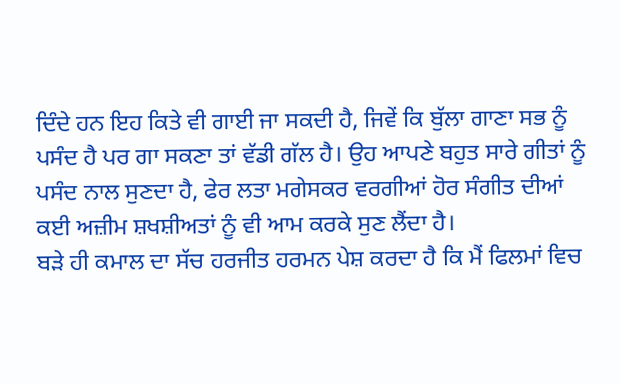ਦਿੰਦੇ ਹਨ ਇਹ ਕਿਤੇ ਵੀ ਗਾਈ ਜਾ ਸਕਦੀ ਹੈ, ਜਿਵੇਂ ਕਿ ਬੁੱਲਾ ਗਾਣਾ ਸਭ ਨੂੰ ਪਸੰਦ ਹੈ ਪਰ ਗਾ ਸਕਣਾ ਤਾਂ ਵੱਡੀ ਗੱਲ ਹੈ। ਉਹ ਆਪਣੇ ਬਹੁਤ ਸਾਰੇ ਗੀਤਾਂ ਨੂੰ ਪਸੰਦ ਨਾਲ ਸੁਣਦਾ ਹੈ, ਫੇਰ ਲਤਾ ਮਗੇਸਕਰ ਵਰਗੀਆਂ ਹੋਰ ਸੰਗੀਤ ਦੀਆਂ ਕਈ ਅਜ਼ੀਮ ਸ਼ਖਸ਼ੀਅਤਾਂ ਨੂੰ ਵੀ ਆਮ ਕਰਕੇ ਸੁਣ ਲੈਂਦਾ ਹੈ।
ਬੜੇ ਹੀ ਕਮਾਲ ਦਾ ਸੱਚ ਹਰਜੀਤ ਹਰਮਨ ਪੇਸ਼ ਕਰਦਾ ਹੈ ਕਿ ਮੈਂ ਫਿਲਮਾਂ ਵਿਚ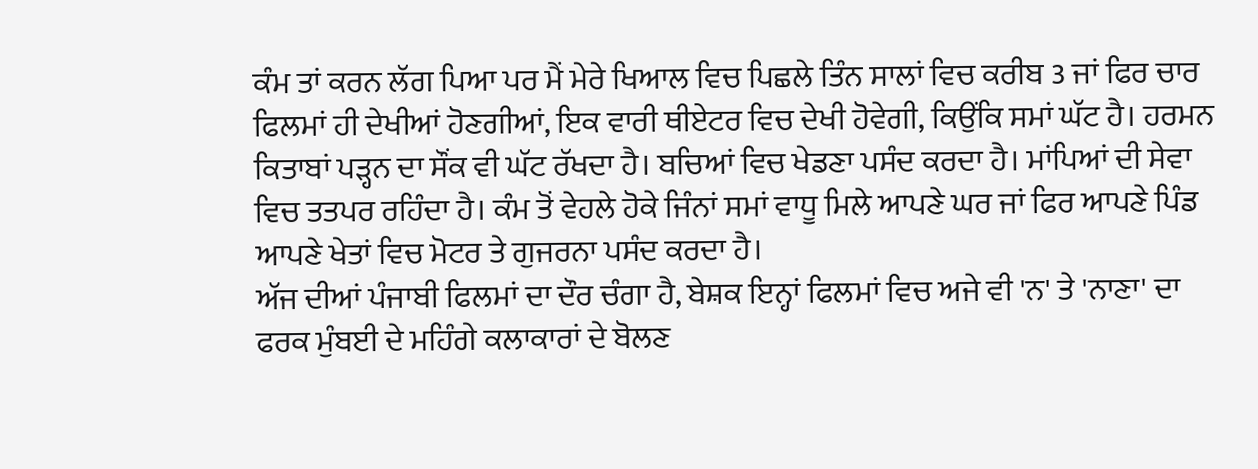ਕੰਮ ਤਾਂ ਕਰਨ ਲੱਗ ਪਿਆ ਪਰ ਮੈਂ ਮੇਰੇ ਖਿਆਲ ਵਿਚ ਪਿਛਲੇ ਤਿੰਨ ਸਾਲਾਂ ਵਿਚ ਕਰੀਬ 3 ਜਾਂ ਫਿਰ ਚਾਰ ਫਿਲਮਾਂ ਹੀ ਦੇਖੀਆਂ ਹੋਣਗੀਆਂ, ਇਕ ਵਾਰੀ ਥੀਏਟਰ ਵਿਚ ਦੇਖੀ ਹੋਵੇਗੀ, ਕਿਉਂਕਿ ਸਮਾਂ ਘੱਟ ਹੈ। ਹਰਮਨ ਕਿਤਾਬਾਂ ਪੜ੍ਹਨ ਦਾ ਸੌਂਕ ਵੀ ਘੱਟ ਰੱਖਦਾ ਹੈ। ਬਚਿਆਂ ਵਿਚ ਖੇਡਣਾ ਪਸੰਦ ਕਰਦਾ ਹੈ। ਮਾਂਪਿਆਂ ਦੀ ਸੇਵਾ ਵਿਚ ਤਤਪਰ ਰਹਿੰਦਾ ਹੈ। ਕੰਮ ਤੋਂ ਵੇਹਲੇ ਹੋਕੇ ਜਿੰਨਾਂ ਸਮਾਂ ਵਾਧੂ ਮਿਲੇ ਆਪਣੇ ਘਰ ਜਾਂ ਫਿਰ ਆਪਣੇ ਪਿੰਡ ਆਪਣੇ ਖੇਤਾਂ ਵਿਚ ਮੋਟਰ ਤੇ ਗੁਜਰਨਾ ਪਸੰਦ ਕਰਦਾ ਹੈ।
ਅੱਜ ਦੀਆਂ ਪੰਜਾਬੀ ਫਿਲਮਾਂ ਦਾ ਦੌਰ ਚੰਗਾ ਹੈ, ਬੇਸ਼ਕ ਇਨ੍ਹਾਂ ਫਿਲਮਾਂ ਵਿਚ ਅਜੇ ਵੀ 'ਨ' ਤੇ 'ਨਾਣਾ' ਦਾ ਫਰਕ ਮੁੰਬਈ ਦੇ ਮਹਿੰਗੇ ਕਲਾਕਾਰਾਂ ਦੇ ਬੋਲਣ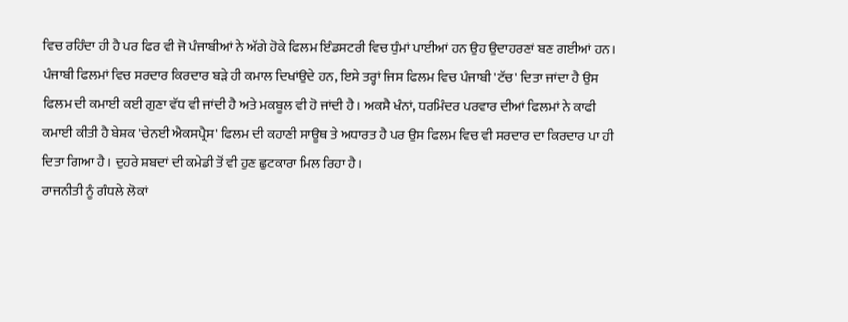ਵਿਚ ਰਹਿੰਦਾ ਹੀ ਹੈ ਪਰ ਫਿਰ ਵੀ ਜੋ ਪੰਜਾਬੀਆਂ ਨੇ ਅੱਗੇ ਹੋਕੇ ਫਿਲਮ ਇੰਡਸਟਰੀ ਵਿਚ ਧੁੰਮਾਂ ਪਾਈਆਂ ਹਨ ਉਹ ਉਦਾਹਰਣਾਂ ਬਣ ਗਈਆਂ ਹਨ। ਪੰਜਾਬੀ ਫਿਲਮਾਂ ਵਿਚ ਸਰਦਾਰ ਕਿਰਦਾਰ ਬੜੇ ਹੀ ਕਮਾਲ ਦਿਖਾਂਉਦੇ ਹਨ, ਇਸੇ ਤਰ੍ਹਾਂ ਜਿਸ ਫਿਲਮ ਵਿਚ ਪੰਜਾਬੀ 'ਟੱਚ' ਦਿਤਾ ਜਾਂਦਾ ਹੈ ਉਸ ਫਿਲਮ ਦੀ ਕਮਾਈ ਕਈ ਗੁਣਾ ਵੱਧ ਵੀ ਜਾਂਦੀ ਹੈ ਅਤੇ ਮਕਬੂਲ ਵੀ ਹੋ ਜਾਂਦੀ ਹੈ। ਅਕਸੈ ਖੰਨਾਂ, ਧਰਮਿੰਦਰ ਪਰਵਾਰ ਦੀਆਂ ਫਿਲਮਾਂ ਨੇ ਕਾਫੀ ਕਮਾਈ ਕੀਤੀ ਹੈ ਬੇਸ਼ਕ 'ਚੇਨਈ ਐਕਸਪ੍ਰੈਸ' ਫਿਲਮ ਦੀ ਕਹਾਣੀ ਸਾਊਥ ਤੇ ਅਧਾਰਤ ਹੈ ਪਰ ਉਸ ਫਿਲਮ ਵਿਚ ਵੀ ਸਰਦਾਰ ਦਾ ਕਿਰਦਾਰ ਪਾ ਹੀ ਦਿਤਾ ਗਿਆ ਹੈ। ਦੁਹਰੇ ਸ਼ਬਦਾਂ ਦੀ ਕਮੇਡੀ ਤੋਂ ਵੀ ਹੁਣ ਛੁਟਕਾਰਾ ਮਿਲ ਰਿਹਾ ਹੈ।
ਰਾਜਨੀਤੀ ਨੂੰ ਗੰਧਲੇ ਲੋਕਾਂ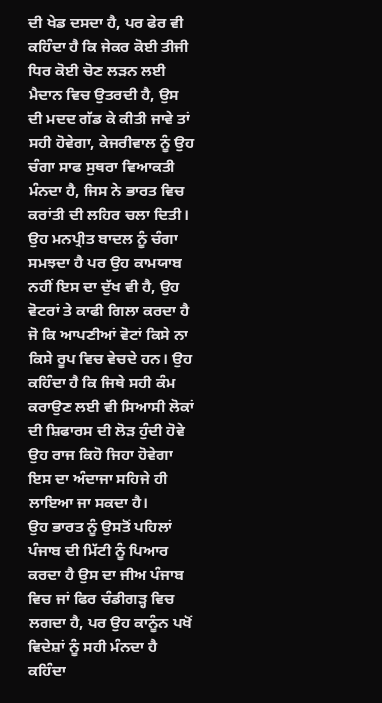ਦੀ ਖੇਡ ਦਸਦਾ ਹੈ, ਪਰ ਫੇਰ ਵੀ ਕਹਿੰਦਾ ਹੈ ਕਿ ਜੇਕਰ ਕੋਈ ਤੀਜੀ ਧਿਰ ਕੋਈ ਚੋਣ ਲੜਨ ਲਈ ਮੈਦਾਨ ਵਿਚ ਉਤਰਦੀ ਹੈ, ਉਸ ਦੀ ਮਦਦ ਗੱਡ ਕੇ ਕੀਤੀ ਜਾਵੇ ਤਾਂ ਸਹੀ ਹੋਵੇਗਾ, ਕੇਜਰੀਵਾਲ ਨੂੰ ਉਹ ਚੰਗਾ ਸਾਫ ਸੁਥਰਾ ਵਿਆਕਤੀ ਮੰਨਦਾ ਹੈ, ਜਿਸ ਨੇ ਭਾਰਤ ਵਿਚ ਕਰਾਂਤੀ ਦੀ ਲਹਿਰ ਚਲਾ ਦਿਤੀ। ਉਹ ਮਨਪ੍ਰੀਤ ਬਾਦਲ ਨੂੰ ਚੰਗਾ ਸਮਝਦਾ ਹੈ ਪਰ ਉਹ ਕਾਮਯਾਬ ਨਹੀਂ ਇਸ ਦਾ ਦੁੱਖ ਵੀ ਹੈ, ਉਹ ਵੋਟਰਾਂ ਤੇ ਕਾਫੀ ਗਿਲਾ ਕਰਦਾ ਹੈ ਜੋ ਕਿ ਆਪਣੀਆਂ ਵੋਟਾਂ ਕਿਸੇ ਨਾ ਕਿਸੇ ਰੂਪ ਵਿਚ ਵੇਚਦੇ ਹਨ। ਉਹ ਕਹਿੰਦਾ ਹੈ ਕਿ ਜਿਥੇ ਸਹੀ ਕੰਮ ਕਰਾਉਣ ਲਈ ਵੀ ਸਿਆਸੀ ਲੋਕਾਂ ਦੀ ਸ਼ਿਫਾਰਸ ਦੀ ਲੋੜ ਹੁੰਦੀ ਹੋਵੇ ਉਹ ਰਾਜ ਕਿਹੋ ਜਿਹਾ ਹੋਵੇਗਾ ਇਸ ਦਾ ਅੰਦਾਜਾ ਸਹਿਜੇ ਹੀ ਲਾਇਆ ਜਾ ਸਕਦਾ ਹੈ।
ਉਹ ਭਾਰਤ ਨੂੰ ਉਸਤੋਂ ਪਹਿਲਾਂ ਪੰਜਾਬ ਦੀ ਮਿੱਟੀ ਨੂੰ ਪਿਆਰ ਕਰਦਾ ਹੈ ਉਸ ਦਾ ਜੀਅ ਪੰਜਾਬ ਵਿਚ ਜਾਂ ਫਿਰ ਚੰਡੀਗੜ੍ਹ ਵਿਚ ਲਗਦਾ ਹੈ, ਪਰ ਉਹ ਕਾਨੂੰਨ ਪਖੋਂ ਵਿਦੇਸ਼ਾਂ ਨੂੰ ਸਹੀ ਮੰਨਦਾ ਹੈ ਕਹਿੰਦਾ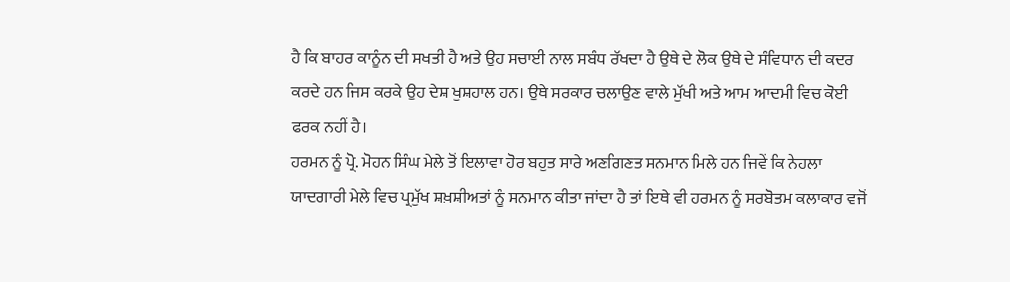ਹੈ ਕਿ ਬਾਹਰ ਕਾਨੂੰਨ ਦੀ ਸਖਤੀ ਹੈ ਅਤੇ ਉਹ ਸਚਾਈ ਨਾਲ ਸਬੰਧ ਰੱਖਦਾ ਹੈ ਉਥੇ ਦੇ ਲੋਕ ਉਥੇ ਦੇ ਸੰਵਿਧਾਨ ਦੀ ਕਦਰ ਕਰਦੇ ਹਨ ਜਿਸ ਕਰਕੇ ਉਹ ਦੇਸ਼ ਖੁਸ਼ਹਾਲ ਹਨ। ਉਥੇ ਸਰਕਾਰ ਚਲਾਉਣ ਵਾਲੇ ਮੁੱਖੀ ਅਤੇ ਆਮ ਆਦਮੀ ਵਿਚ ਕੋਈ ਫਰਕ ਨਹੀਂ ਹੈ।
ਹਰਮਨ ਨੂੰ ਪ੍ਰੋ. ਮੋਹਨ ਸਿੰਘ ਮੇਲੇ ਤੋਂ ਇਲਾਵਾ ਹੋਰ ਬਹੁਤ ਸਾਰੇ ਅਣਗਿਣਤ ਸਨਮਾਨ ਮਿਲੇ ਹਨ ਜਿਵੇਂ ਕਿ ਨੇਹਲਾ ਯਾਦਗਾਰੀ ਮੇਲੇ ਵਿਚ ਪ੍ਰਮੁੱਖ ਸ਼ਖ਼ਸ਼ੀਅਤਾਂ ਨੂੰ ਸਨਮਾਨ ਕੀਤਾ ਜਾਂਦਾ ਹੈ ਤਾਂ ਇਥੇ ਵੀ ਹਰਮਨ ਨੂੰ ਸਰਬੋਤਮ ਕਲਾਕਾਰ ਵਜੋਂ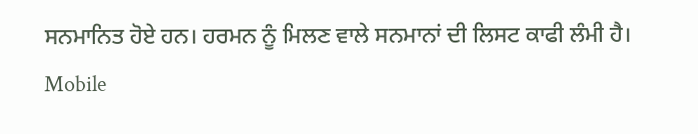ਸਨਮਾਨਿਤ ਹੋਏ ਹਨ। ਹਰਮਨ ਨੂੰ ਮਿਲਣ ਵਾਲੇ ਸਨਮਾਨਾਂ ਦੀ ਲਿਸਟ ਕਾਫੀ ਲੰਮੀ ਹੈ। Mobile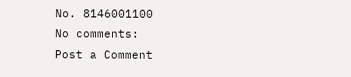No. 8146001100
No comments:
Post a Comment